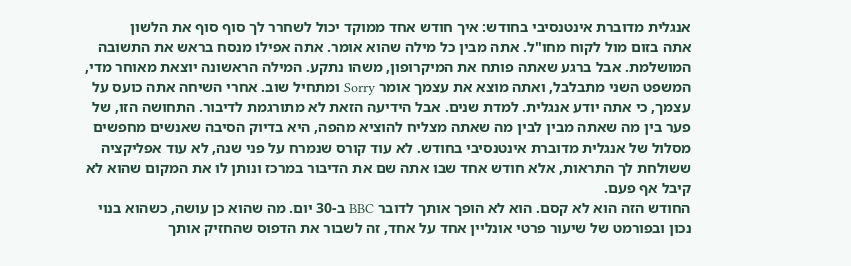אנגלית מדוברת אינטנסיבי בחודש: איך חודש אחד ממוקד יכול לשחרר לך סוף סוף את הלשון
אתה בזום מול לקוח מחו"ל. אתה מבין כל מילה שהוא אומר. אתה אפילו מנסח בראש את התשובה המושלמת. אבל ברגע שאתה פותח את המיקרופון, משהו נתקע. המילה הראשונה יוצאת מאוחר מדי, המשפט השני מתבלבל, ואתה מוצא את עצמך אומר Sorry ומתחיל שוב. אחרי השיחה אתה כועס על עצמך, כי אתה יודע אנגלית. למדת שנים. אבל הידיעה הזאת לא מתורגמת לדיבור. התחושה הזו, של פער בין מה שאתה מבין לבין מה שאתה מצליח להוציא מהפה, היא בדיוק הסיבה שאנשים מחפשים מסלול של אנגלית מדוברת אינטנסיבי בחודש. לא עוד קורס שנמרח על פני שנה, לא עוד אפליקציה ששולחת לך התראות, אלא חודש אחד שבו אתה שם את הדיבור במרכז ונותן לו את המקום שהוא לא קיבל אף פעם.
החודש הזה הוא לא קסם. הוא לא הופך אותך לדובר BBC ב-30 יום. מה שהוא כן עושה, כשהוא בנוי נכון ובפורמט של שיעור פרטי אונליין אחד על אחד, זה לשבור את הדפוס שהחזיק אותך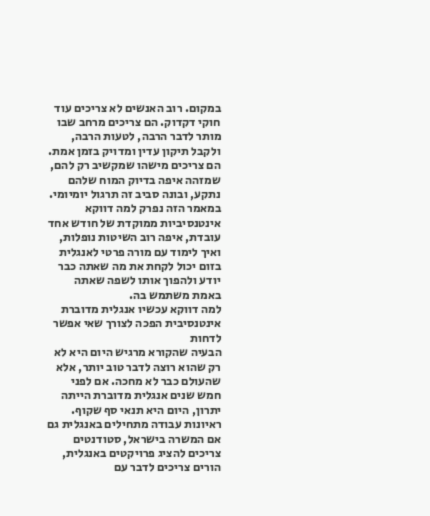במקום. רוב האנשים לא צריכים עוד חוקי דקדוק. הם צריכים מרחב שבו מותר לדבר הרבה, לטעות הרבה, ולקבל תיקון עדין ומדויק בזמן אמת. הם צריכים מישהו שמקשיב רק להם, שמזהה איפה בדיוק המוח שלהם נתקע, ובונה סביב זה תרגול יומיומי. במאמר הזה נפרק למה דווקא אינטנסיביות ממוקדת של חודש אחד עובדת, איפה רוב השיטות נופלות, ואיך לימוד עם מורה פרטי לאנגלית בזום יכול לקחת את מה שאתה כבר יודע ולהפוך אותו לשפה שאתה באמת משתמש בה.
למה דווקא עכשיו אנגלית מדוברת אינטנסיבית הפכה לצורך שאי אפשר לדחות
הבעיה שהקורא מרגיש היום היא לא רק שהוא רוצה לדבר טוב יותר, אלא שהעולם כבר לא מחכה. אם לפני חמש שנים אנגלית מדוברת הייתה יתרון, היום היא תנאי סף שקוף. ראיונות עבודה מתחילים באנגלית גם אם המשרה בישראל, סטודנטים צריכים להציג פרויקטים באנגלית, הורים צריכים לדבר עם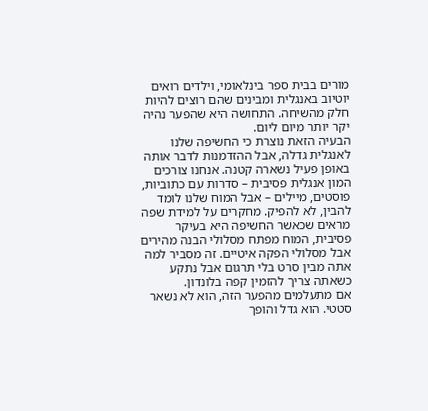מורים בבית ספר בינלאומי, וילדים רואים יוטיוב באנגלית ומבינים שהם רוצים להיות חלק מהשיחה. התחושה היא שהפער נהיה יקר יותר מיום ליום.
הבעיה הזאת נוצרת כי החשיפה שלנו לאנגלית גדלה, אבל ההזדמנות לדבר אותה באופן פעיל נשארה קטנה. אנחנו צורכים המון אנגלית פסיבית – סדרות עם כתוביות, פוסטים, מיילים – אבל המוח שלנו לומד להבין, לא להפיק. מחקרים על למידת שפה מראים שכאשר החשיפה היא בעיקר פסיבית, המוח מפתח מסלולי הבנה מהירים אבל מסלולי הפקה איטיים. זה מסביר למה אתה מבין סרט בלי תרגום אבל נתקע כשאתה צריך להזמין קפה בלונדון.
אם מתעלמים מהפער הזה, הוא לא נשאר סטטי. הוא גדל והופך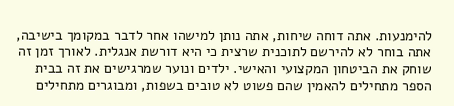להימנעות. אתה דוחה שיחות, אתה נותן למישהו אחר לדבר במקומך בישיבה, אתה בוחר לא להירשם לתוכנית שרצית כי היא דורשת אנגלית. לאורך זמן זה שוחק את הביטחון המקצועי והאישי. ילדים ונוער שמרגישים את זה בבית הספר מתחילים להאמין שהם פשוט לא טובים בשפות, ומבוגרים מתחילים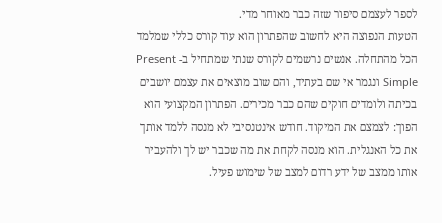לספר לעצמם סיפור שזה כבר מאוחר מדי.
הטעות הנפוצה היא לחשוב שהפתרון הוא עוד קורס כללי שמלמד הכל מהתחלה. אנשים נרשמים לקורס שנתי שמתחיל ב- Present Simple ונגמר אי שם בעתיד, והם שוב מוצאים את עצמם יושבים בכיתה ולומדים חוקים שהם כבר מכירים. הפתרון המקצועי הוא הפוך: לצמצם את המיקוד. חודש אינטנסיבי לא מנסה ללמד אותך את כל האנגלית. הוא מנסה לקחת את מה שכבר יש לך ולהעביר אותו ממצב של ידע רדום למצב של שימוש פעיל.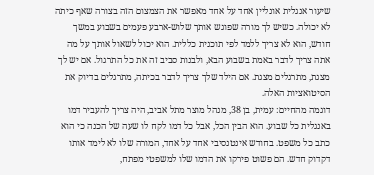שיעור אנגלית אונליין אחד על אחד מאפשר את הצמצום הזה בצורה שאף כיתה לא יכולה. כשיש לך מורה שפוגש אותך שלוש-ארבע פעמים בשבוע במשך חודש, הוא לא צריך ללמד לפי תוכנית כללית. הוא יכול לשאול אותך על מה אתה צריך לדבר באמת בשבוע הבא, ולבנות סביב זה את כל התרגול. אם יש לך מצגת, מתרגלים מצגת. אם הילד שלך צריך לדבר בכיתה, מתרגלים בדיוק את הסיטואציות האלה.
דוגמה מהחיים: עמית, בן 38, מנהל מוצר מתל אביב, היה צריך להעביר דמו באנגלית כל שבוע. הוא הבין הכל, אבל כל דמו לקח לו שעה של הכנה כי הוא כתב כל משפט. בחודש אינטנסיבי אחד על אחד, המורה שלו לא לימד אותו דקדוק חדש. הם פשוט פירקו את הדמו שלו למשפטי מפתח,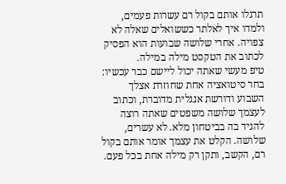תרגלו אותם בקול רם עשרות פעמים, ולמדו איך לאלתר כששואלים שאלה לא צפויה. אחרי שלושה שבועות הוא הפסיק לכתוב את הטקסט מילה במילה.
טיפ מעשי שאתה יכול ליישם כבר עכשיו: בחר סיטואציה אחת שחוזרת אצלך השבוע ודורשת אנגלית מדוברת, וכתוב לעצמך שלושה משפטים שאתה רוצה להגיד בה בביטחון מלא. לא עשרים, שלושה. הקלט את עצמך אומר אותם בקול רם, הקשב, ותקן רק מילה אחת בכל פעם.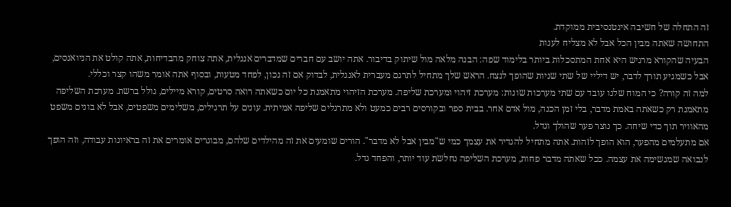זה התחלה של חשיבה אינטנסיבית ממוקדת.
התחושה שאתה מבין הכל אבל לא מצליח לענות
הבעיה שהקורא מרגיש היא אחת המתסכלות ביותר בלימוד שפה: הבנה מלאה מול שיתוק בדיבור. אתה יושב עם חברים שמדברים אנגלית, אתה צוחק מהבדיחות, אתה קולט את הניואנסים, אבל כשמגיע תורך לדבר, יש דיליי של שתי שניות שהופך לנצח. הראש שלך מתחיל לתרגם מעברית לאנגלית, לבדוק אם זה נכון, לפחד מטעות, ובסוף אתה אומר משהו קצר וכללי.
למה זה קורה? כי המוח שלנו עובד עם שתי מערכות שונות: מערכת זיהוי ומערכת שליפה. מערכת הזיהוי מתאמנת כל יום כשאתה רואה סרטים, קורא מיילים, גולל ברשת. מערכת השליפה מתאמנת רק כשאתה באמת מדבר, בלי זמן הכנה, מול אדם אחר. בבית ספר ובקורסים רבים כמעט ולא מתרגלים שליפה אמיתית. עונים על תרגילים, משלימים משפטים, אבל לא בונים משפט מהאוויר תוך כדי שיחה. כך נוצר פער שהולך וגדל.
אם מתעלמים מהפער, הוא הופך לזהות. אתה מתחיל להגדיר את עצמך כמי ש"מבין אבל לא מדבר". הורים שומעים את זה מהילדים שלהם, מבוגרים אומרים את זה בראיונות עבודה, וזה הופך לנבואה שמגשימה את עצמה. ככל שאתה מדבר פחות, מערכת השליפה נחלשת עוד יותר, והפחד גדל.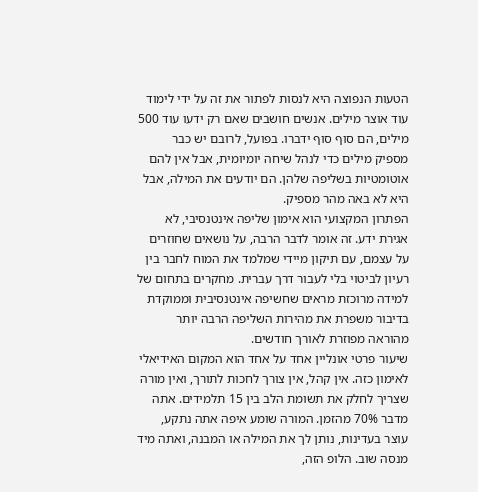הטעות הנפוצה היא לנסות לפתור את זה על ידי לימוד עוד אוצר מילים. אנשים חושבים שאם רק ידעו עוד 500 מילים, הם סוף סוף ידברו. בפועל, לרובם יש כבר מספיק מילים כדי לנהל שיחה יומיומית, אבל אין להם אוטומטיות בשליפה שלהן. הם יודעים את המילה, אבל היא לא באה מהר מספיק.
הפתרון המקצועי הוא אימון שליפה אינטנסיבי, לא אגירת ידע. זה אומר לדבר הרבה, על נושאים שחוזרים על עצמם, עם תיקון מיידי שמלמד את המוח לחבר בין רעיון לביטוי בלי לעבור דרך עברית. מחקרים בתחום של למידה מרוכזת מראים שחשיפה אינטנסיבית וממוקדת בדיבור משפרת את מהירות השליפה הרבה יותר מהוראה מפוזרת לאורך חודשים.
שיעור פרטי אונליין אחד על אחד הוא המקום האידיאלי לאימון כזה. אין קהל, אין צורך לחכות לתורך, ואין מורה שצריך לחלק את תשומת הלב בין 15 תלמידים. אתה מדבר 70% מהזמן. המורה שומע איפה אתה נתקע, עוצר בעדינות, נותן לך את המילה או המבנה, ואתה מיד מנסה שוב. הלופ הזה,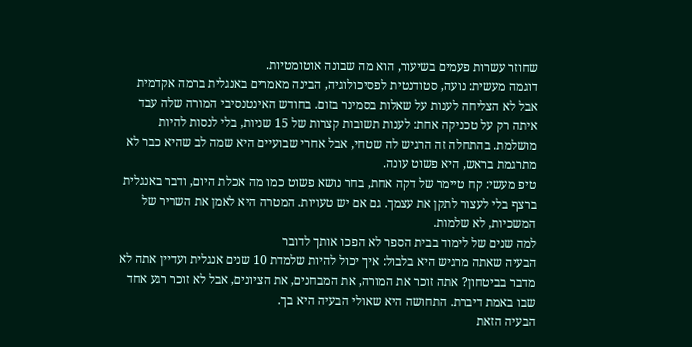שחוזר עשרות פעמים בשיעור, הוא מה שבונה אוטומטיות.
דוגמה מעשית: נועה, סטודנטית לפסיכולוגיה, הבינה מאמרים באנגלית ברמה אקדמית אבל לא הצליחה לענות על שאלות בסמינר בזום. בחודש האינטנסיבי המורה שלה עבד איתה רק על טכניקה אחת: לענות תשובות קצרות של 15 שניות, בלי לנסות להיות מושלמת. בהתחלה זה הרגיש לה שטחי, אבל אחרי שבועיים היא שמה לב שהיא כבר לא מתרגמת בראש, היא פשוט עונה.
טיפ מעשי: קח טיימר של דקה אחת, בחר נושא פשוט כמו מה אכלת היום, ודבר באנגלית ברצף בלי לעצור לתקן את עצמך. גם אם יש טעויות. המטרה היא לאמן את השריר של המשכיות, לא שלמות.
למה שנים של לימוד בבית הספר לא הפכו אותך לדובר
הבעיה שאתה מרגיש היא בלבול: איך יכול להיות שלמדת 10 שנים אנגלית ועדיין אתה לא מדבר בביטחון? אתה זוכר את המורה, את המבחנים, את הציונים, אבל לא זוכר רגע אחד שבו באמת דיברת. התחושה היא שאולי הבעיה היא בך.
הבעיה הזאת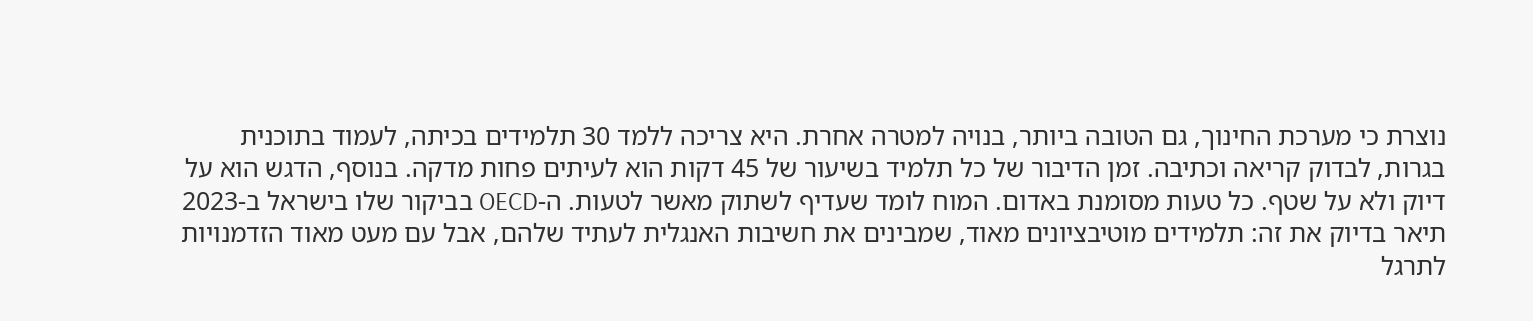נוצרת כי מערכת החינוך, גם הטובה ביותר, בנויה למטרה אחרת. היא צריכה ללמד 30 תלמידים בכיתה, לעמוד בתוכנית בגרות, לבדוק קריאה וכתיבה. זמן הדיבור של כל תלמיד בשיעור של 45 דקות הוא לעיתים פחות מדקה. בנוסף, הדגש הוא על דיוק ולא על שטף. כל טעות מסומנת באדום. המוח לומד שעדיף לשתוק מאשר לטעות. ה-OECD בביקור שלו בישראל ב-2023 תיאר בדיוק את זה: תלמידים מוטיבציונים מאוד, שמבינים את חשיבות האנגלית לעתיד שלהם, אבל עם מעט מאוד הזדמנויות לתרגל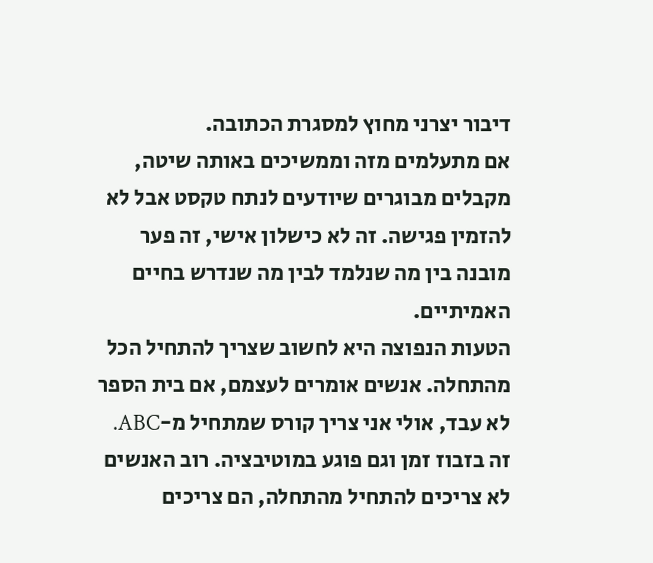דיבור יצרני מחוץ למסגרת הכתובה.
אם מתעלמים מזה וממשיכים באותה שיטה, מקבלים מבוגרים שיודעים לנתח טקסט אבל לא להזמין פגישה. זה לא כישלון אישי, זה פער מובנה בין מה שנלמד לבין מה שנדרש בחיים האמיתיים.
הטעות הנפוצה היא לחשוב שצריך להתחיל הכל מהתחלה. אנשים אומרים לעצמם, אם בית הספר לא עבד, אולי אני צריך קורס שמתחיל מ-ABC. זה בזבוז זמן וגם פוגע במוטיבציה. רוב האנשים לא צריכים להתחיל מהתחלה, הם צריכים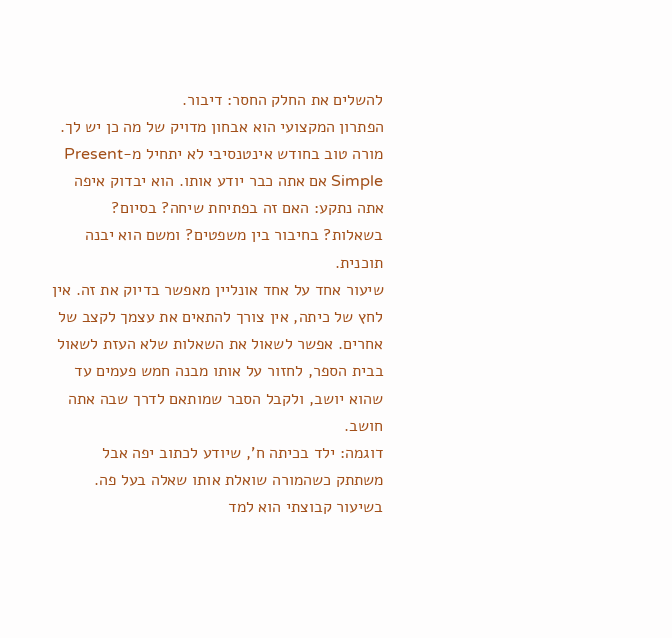להשלים את החלק החסר: דיבור.
הפתרון המקצועי הוא אבחון מדויק של מה כן יש לך. מורה טוב בחודש אינטנסיבי לא יתחיל מ-Present Simple אם אתה כבר יודע אותו. הוא יבדוק איפה אתה נתקע: האם זה בפתיחת שיחה? בסיום? בשאלות? בחיבור בין משפטים? ומשם הוא יבנה תוכנית.
שיעור אחד על אחד אונליין מאפשר בדיוק את זה. אין לחץ של כיתה, אין צורך להתאים את עצמך לקצב של אחרים. אפשר לשאול את השאלות שלא העזת לשאול בבית הספר, לחזור על אותו מבנה חמש פעמים עד שהוא יושב, ולקבל הסבר שמותאם לדרך שבה אתה חושב.
דוגמה: ילד בכיתה ח', שיודע לכתוב יפה אבל משתתק כשהמורה שואלת אותו שאלה בעל פה. בשיעור קבוצתי הוא למד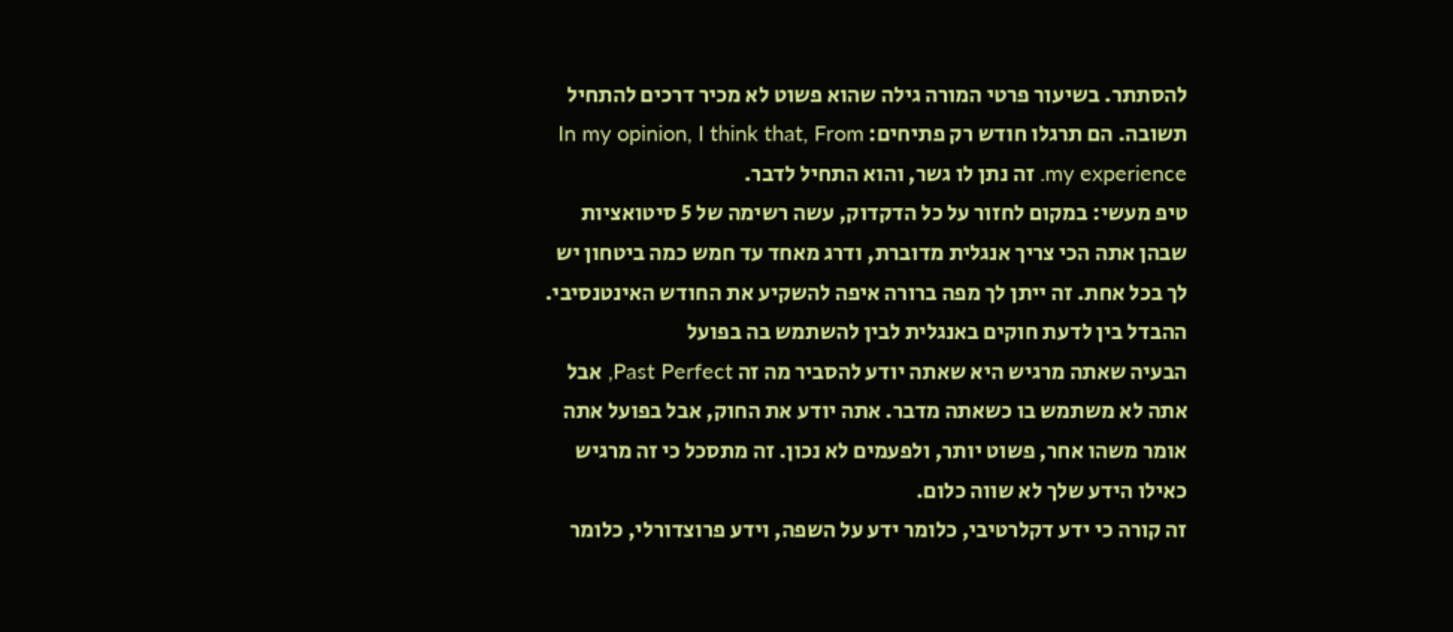להסתתר. בשיעור פרטי המורה גילה שהוא פשוט לא מכיר דרכים להתחיל תשובה. הם תרגלו חודש רק פתיחים: In my opinion, I think that, From my experience. זה נתן לו גשר, והוא התחיל לדבר.
טיפ מעשי: במקום לחזור על כל הדקדוק, עשה רשימה של 5 סיטואציות שבהן אתה הכי צריך אנגלית מדוברת, ודרג מאחד עד חמש כמה ביטחון יש לך בכל אחת. זה ייתן לך מפה ברורה איפה להשקיע את החודש האינטנסיבי.
ההבדל בין לדעת חוקים באנגלית לבין להשתמש בה בפועל
הבעיה שאתה מרגיש היא שאתה יודע להסביר מה זה Past Perfect, אבל אתה לא משתמש בו כשאתה מדבר. אתה יודע את החוק, אבל בפועל אתה אומר משהו אחר, פשוט יותר, ולפעמים לא נכון. זה מתסכל כי זה מרגיש כאילו הידע שלך לא שווה כלום.
זה קורה כי ידע דקלרטיבי, כלומר ידע על השפה, וידע פרוצדורלי, כלומר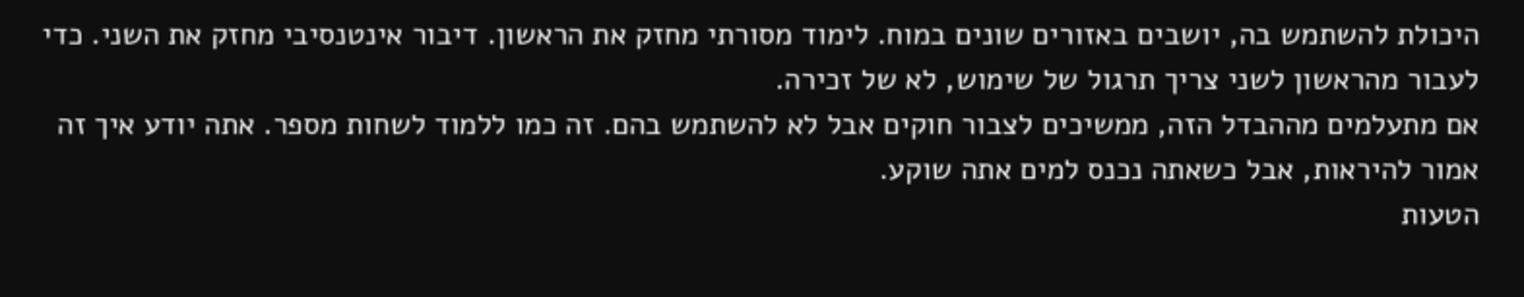היכולת להשתמש בה, יושבים באזורים שונים במוח. לימוד מסורתי מחזק את הראשון. דיבור אינטנסיבי מחזק את השני. כדי לעבור מהראשון לשני צריך תרגול של שימוש, לא של זכירה.
אם מתעלמים מההבדל הזה, ממשיכים לצבור חוקים אבל לא להשתמש בהם. זה כמו ללמוד לשחות מספר. אתה יודע איך זה אמור להיראות, אבל כשאתה נכנס למים אתה שוקע.
הטעות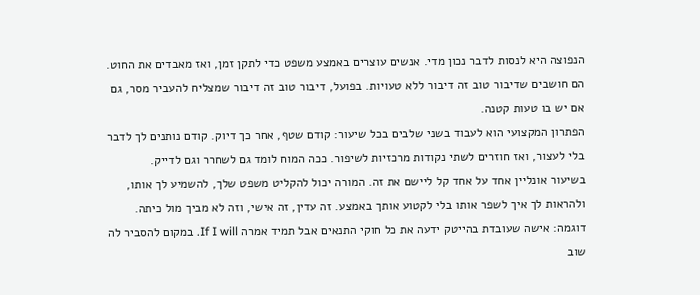הנפוצה היא לנסות לדבר נכון מדי. אנשים עוצרים באמצע משפט כדי לתקן זמן, ואז מאבדים את החוט. הם חושבים שדיבור טוב זה דיבור ללא טעויות. בפועל, דיבור טוב זה דיבור שמצליח להעביר מסר, גם אם יש בו טעות קטנה.
הפתרון המקצועי הוא לעבוד בשני שלבים בכל שיעור: קודם שטף, אחר כך דיוק. קודם נותנים לך לדבר בלי לעצור, ואז חוזרים לשתי נקודות מרכזיות לשיפור. ככה המוח לומד גם לשחרר וגם לדייק.
בשיעור אונליין אחד על אחד קל ליישם את זה. המורה יכול להקליט משפט שלך, להשמיע לך אותו, ולהראות לך איך לשפר אותו בלי לקטוע אותך באמצע. זה עדין, זה אישי, וזה לא מביך מול כיתה.
דוגמה: אישה שעובדת בהייטק ידעה את כל חוקי התנאים אבל תמיד אמרה If I will. במקום להסביר לה שוב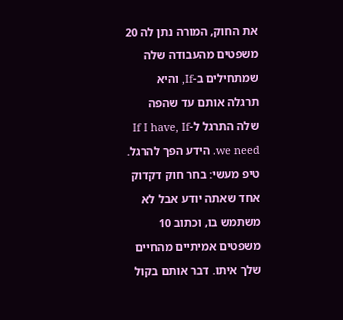את החוק, המורה נתן לה 20 משפטים מהעבודה שלה שמתחילים ב-If, והיא תרגלה אותם עד שהפה שלה התרגל ל-If I have, If we need. הידע הפך להרגל.
טיפ מעשי: בחר חוק דקדוק אחד שאתה יודע אבל לא משתמש בו, וכתוב 10 משפטים אמיתיים מהחיים שלך איתו. דבר אותם בקול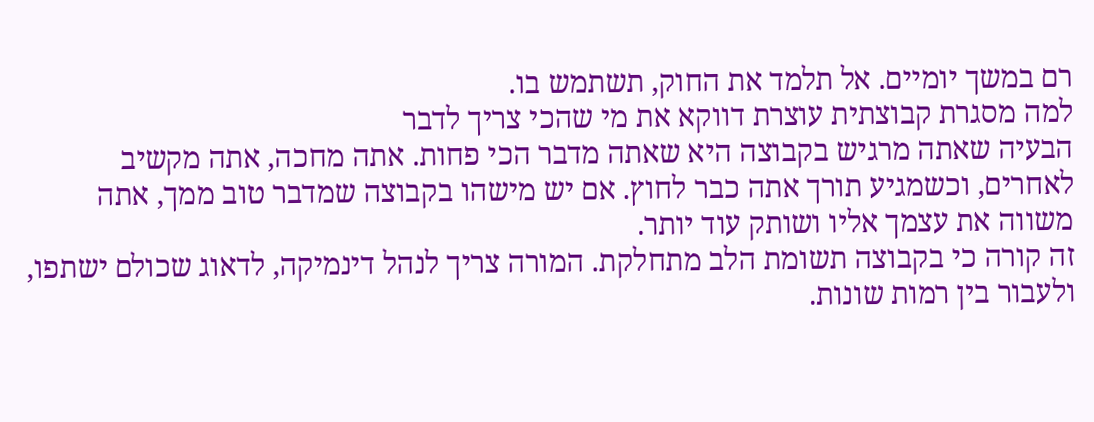רם במשך יומיים. אל תלמד את החוק, תשתמש בו.
למה מסגרת קבוצתית עוצרת דווקא את מי שהכי צריך לדבר
הבעיה שאתה מרגיש בקבוצה היא שאתה מדבר הכי פחות. אתה מחכה, אתה מקשיב לאחרים, וכשמגיע תורך אתה כבר לחוץ. אם יש מישהו בקבוצה שמדבר טוב ממך, אתה משווה את עצמך אליו ושותק עוד יותר.
זה קורה כי בקבוצה תשומת הלב מתחלקת. המורה צריך לנהל דינמיקה, לדאוג שכולם ישתפו, ולעבור בין רמות שונות.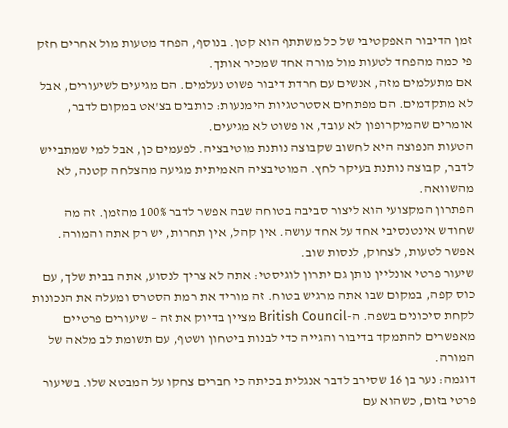זמן הדיבור האפקטיבי של כל משתתף הוא קטן. בנוסף, הפחד מטעות מול אחרים חזק פי כמה מהפחד לטעות מול מורה אחד שמכיר אותך.
אם מתעלמים מזה, אנשים עם חרדת דיבור פשוט נעלמים. הם מגיעים לשיעורים, אבל לא מתקדמים. הם מפתחים אסטרטגיות הימנעות: כותבים בצ'אט במקום לדבר, אומרים שהמיקרופון לא עובד, או פשוט לא מגיעים.
הטעות הנפוצה היא לחשוב שקבוצה נותנת מוטיבציה. לפעמים כן, אבל למי שמתבייש לדבר, קבוצה נותנת בעיקר לחץ. המוטיבציה האמיתית מגיעה מהצלחה קטנה, לא מהשוואה.
הפתרון המקצועי הוא ליצור סביבה בטוחה שבה אפשר לדבר 100% מהזמן. זה מה שחודש אינטנסיבי אחד על אחד עושה. אין קהל, אין תחרות, יש רק אתה והמורה. אפשר לטעות, לצחוק, לנסות שוב.
שיעור פרטי אונליין נותן גם יתרון לוגיסטי: אתה לא צריך לנסוע, אתה בבית שלך, עם כוס קפה, במקום שבו אתה מרגיש בטוח. זה מוריד את רמת הסטרס ומעלה את הנכונות לקחת סיכונים בשפה. ה-British Council מציין בדיוק את זה – שיעורים פרטיים מאפשרים להתמקד בדיבור והגייה כדי לבנות ביטחון ושטף, עם תשומת לב מלאה של המורה.
דוגמה: נער בן 16 שסירב לדבר אנגלית בכיתה כי חברים צחקו על המבטא שלו. בשיעור פרטי בזום, כשהוא עם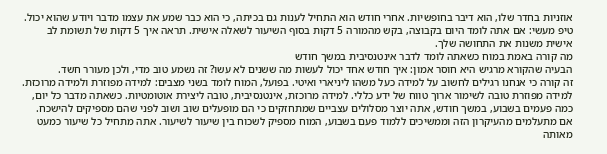אוזניות בחדר שלו, הוא דיבר בחופשיות. אחרי חודש הוא התחיל לענות גם בכיתה, כי הוא כבר שמע את עצמו מדבר ויודע שהוא יכול.
טיפ מעשי: אם אתה לומד היום בקבוצה, בקש מהמורה 5 דקות בסוף השיעור לשאלה אישית. תראה איך 5 דקות של תשומת לב אישית משנות את התחושה שלך.
מה קורה באמת במוח כשאתה לומד לדבר אינטנסיבית במשך חודש
הבעיה שהקורא מרגיש היא חוסר אמון: איך חודש אחד יכול לעשות מה ששנים לא עשו? זה נשמע טוב מדי, ולכן מעורר חשד.
זה קורה כי אנחנו רגילים לחשוב על למידה כעל משהו ליניארי ואיטי. בפועל, המוח לומד בשני מצבים: למידה מפוזרת ולמידה מרוכזת. למידה מפוזרת טובה לשימור ארוך טווח של ידע כללי. למידה מרוכזת, אינטנסיבית, טובה ליצירת אוטומטיות. כשאתה מדבר כל יום, כמה פעמים בשבוע, במשך חודש, אתה יוצר מסלולים עצביים שמתחזקים כי הם מופעלים שוב ושוב לפני שהם מספיקים להישכח.
אם מתעלמים מהעיקרון הזה וממשיכים ללמוד פעם בשבוע, המוח מספיק לשכוח בין שיעור לשיעור. אתה מתחיל כל שיעור כמעט מאותה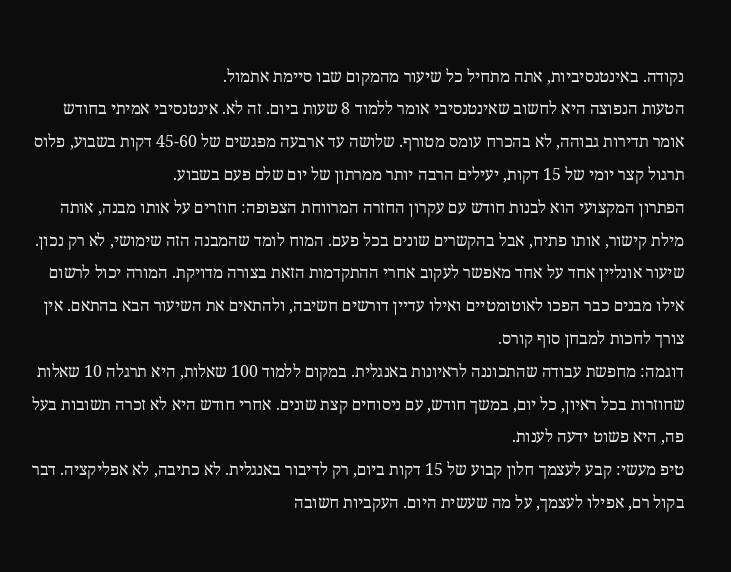נקודה. באינטנסיביות, אתה מתחיל כל שיעור מהמקום שבו סיימת אתמול.
הטעות הנפוצה היא לחשוב שאינטנסיבי אומר ללמוד 8 שעות ביום. זה לא. אינטנסיבי אמיתי בחודש אומר תדירות גבוהה, לא בהכרח עומס מטורף. שלושה עד ארבעה מפגשים של 45-60 דקות בשבוע, פלוס תרגול קצר יומי של 15 דקות, יעילים הרבה יותר ממרתון של יום שלם פעם בשבוע.
הפתרון המקצועי הוא לבנות חודש עם עקרון החזרה המרווחת הצפופה: חוזרים על אותו מבנה, אותה מילת קישור, אותו פתיח, אבל בהקשרים שונים בכל פעם. המוח לומד שהמבנה הזה שימושי, לא רק נכון.
שיעור אונליין אחד על אחד מאפשר לעקוב אחרי ההתקדמות הזאת בצורה מדויקת. המורה יכול לרשום אילו מבנים כבר הפכו לאוטומטיים ואילו עדיין דורשים חשיבה, ולהתאים את השיעור הבא בהתאם. אין צורך לחכות למבחן סוף קורס.
דוגמה: מחפשת עבודה שהתכוננה לראיונות באנגלית. במקום ללמוד 100 שאלות, היא תרגלה 10 שאלות שחוזרות בכל ראיון, כל יום, במשך חודש, עם ניסוחים קצת שונים. אחרי חודש היא לא זכרה תשובות בעל פה, היא פשוט ידעה לענות.
טיפ מעשי: קבע לעצמך חלון קבוע של 15 דקות ביום, רק לדיבור באנגלית. לא כתיבה, לא אפליקציה. דבר בקול רם, אפילו לעצמך, על מה שעשית היום. העקביות חשובה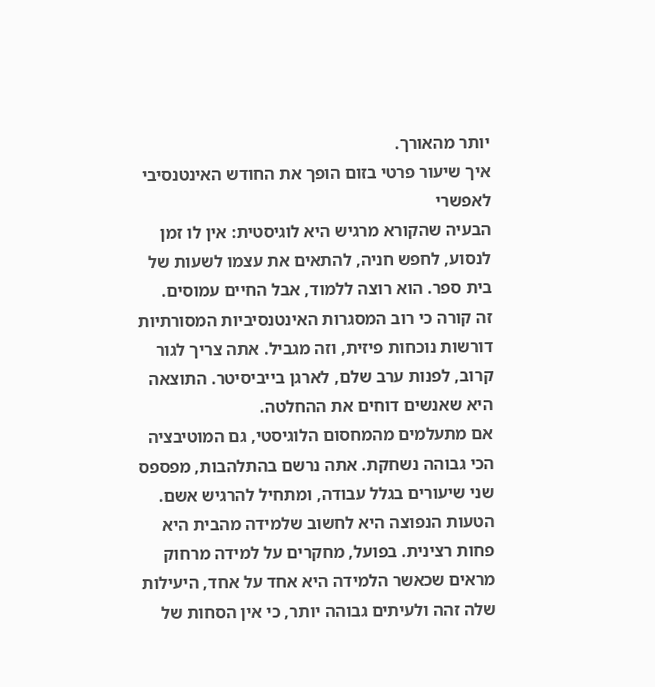יותר מהאורך.
איך שיעור פרטי בזום הופך את החודש האינטנסיבי לאפשרי
הבעיה שהקורא מרגיש היא לוגיסטית: אין לו זמן לנסוע, לחפש חניה, להתאים את עצמו לשעות של בית ספר. הוא רוצה ללמוד, אבל החיים עמוסים.
זה קורה כי רוב המסגרות האינטנסיביות המסורתיות דורשות נוכחות פיזית, וזה מגביל. אתה צריך לגור קרוב, לפנות ערב שלם, לארגן בייביסיטר. התוצאה היא שאנשים דוחים את ההחלטה.
אם מתעלמים מהמחסום הלוגיסטי, גם המוטיבציה הכי גבוהה נשחקת. אתה נרשם בהתלהבות, מפספס שני שיעורים בגלל עבודה, ומתחיל להרגיש אשם.
הטעות הנפוצה היא לחשוב שלמידה מהבית היא פחות רצינית. בפועל, מחקרים על למידה מרחוק מראים שכאשר הלמידה היא אחד על אחד, היעילות שלה זהה ולעיתים גבוהה יותר, כי אין הסחות של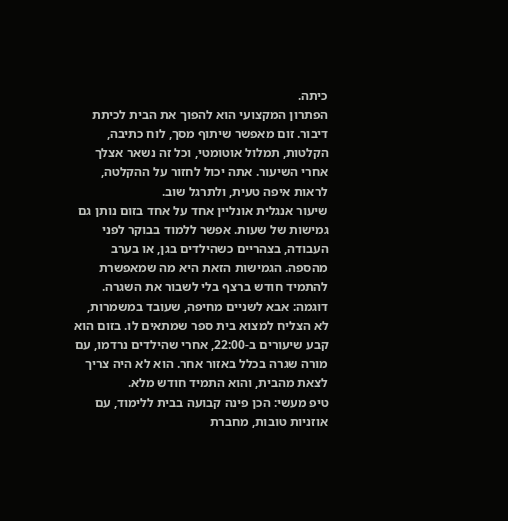כיתה.
הפתרון המקצועי הוא להפוך את הבית לכיתת דיבור. זום מאפשר שיתוף מסך, לוח כתיבה, הקלטות, תמלול אוטומטי, וכל זה נשאר אצלך אחרי השיעור. אתה יכול לחזור על ההקלטה, לראות איפה טעית, ולתרגל שוב.
שיעור אנגלית אונליין אחד על אחד בזום נותן גם גמישות של שעות. אפשר ללמוד בבוקר לפני העבודה, בצהריים כשהילדים בגן, או בערב מהספה. הגמישות הזאת היא מה שמאפשרת להתמיד חודש ברצף בלי לשבור את השגרה.
דוגמה: אבא לשניים מחיפה, שעובד במשמרות, לא הצליח למצוא בית ספר שמתאים לו. בזום הוא קבע שיעורים ב-22:00, אחרי שהילדים נרדמו, עם מורה שגרה בכלל באזור אחר. הוא לא היה צריך לצאת מהבית, והוא התמיד חודש מלא.
טיפ מעשי: הכן פינה קבועה בבית ללימוד, עם אוזניות טובות, מחברת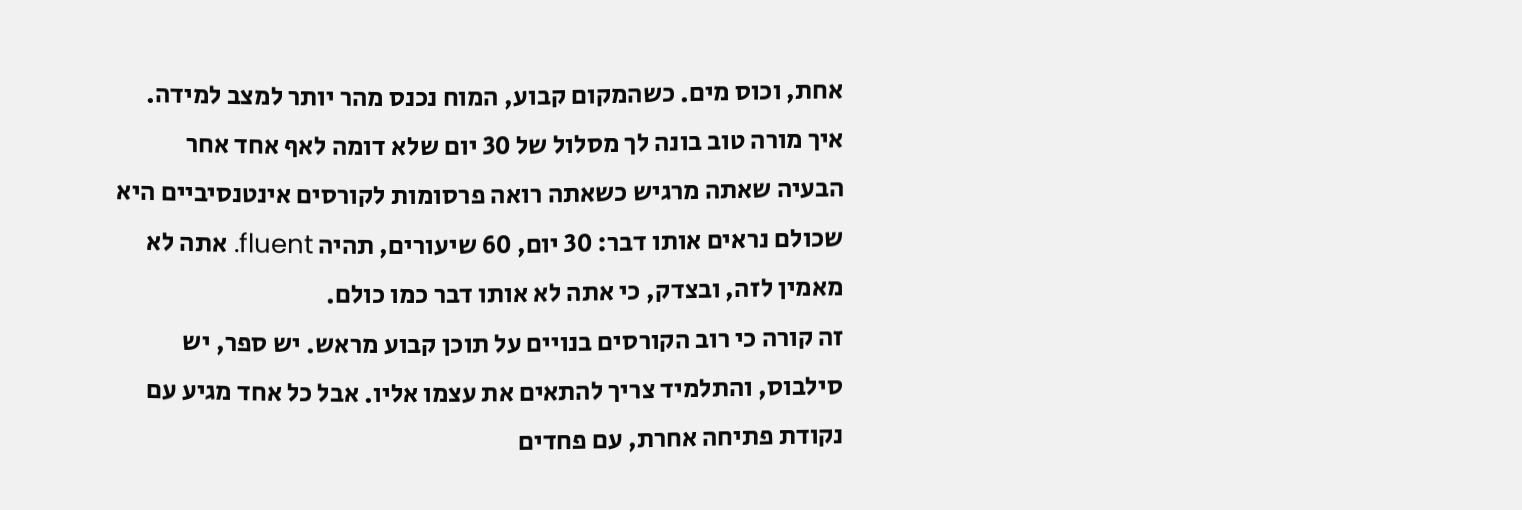אחת, וכוס מים. כשהמקום קבוע, המוח נכנס מהר יותר למצב למידה.
איך מורה טוב בונה לך מסלול של 30 יום שלא דומה לאף אחד אחר
הבעיה שאתה מרגיש כשאתה רואה פרסומות לקורסים אינטנסיביים היא שכולם נראים אותו דבר: 30 יום, 60 שיעורים, תהיה fluent. אתה לא מאמין לזה, ובצדק, כי אתה לא אותו דבר כמו כולם.
זה קורה כי רוב הקורסים בנויים על תוכן קבוע מראש. יש ספר, יש סילבוס, והתלמיד צריך להתאים את עצמו אליו. אבל כל אחד מגיע עם נקודת פתיחה אחרת, עם פחדים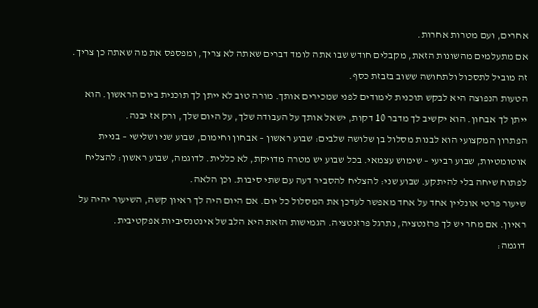אחרים, ועם מטרות אחרות.
אם מתעלמים מהשונות הזאת, מקבלים חודש שבו אתה לומד דברים שאתה לא צריך, ומפספס את מה שאתה כן צריך. זה מוביל לתסכול ולתחושה ששוב בזבזת כסף.
הטעות הנפוצה היא לבקש תוכנית לימודים לפני שמכירים אותך. מורה טוב לא ייתן לך תוכנית ביום הראשון. הוא ייתן לך אבחון. הוא יקשיב לך מדבר 10 דקות, ישאל אותך על העבודה שלך, על היום שלך, ורק אז יבנה.
הפתרון המקצועי הוא לבנות מסלול בן שלושה שלבים: שבוע ראשון – אבחון וחימום, שבוע שני ושלישי – בניית אוטומטיות, שבוע רביעי – שימוש עצמאי. בכל שבוע יש מטרה מדויקת, לא כללית. לדוגמה, שבוע ראשון: להצליח לפתוח שיחה בלי להיתקע. שבוע שני: להצליח להסביר דעה עם שתי סיבות. וכן הלאה.
שיעור פרטי אונליין אחד על אחד מאפשר לעדכן את המסלול כל יום. אם היום היה לך ראיון קשה, השיעור יהיה על ראיון. אם מחר יש לך פרזנטציה, נתרגל פרזנטציה. הגמישות הזאת היא הלב של אינטנסיביות אפקטיבית.
דוגמה: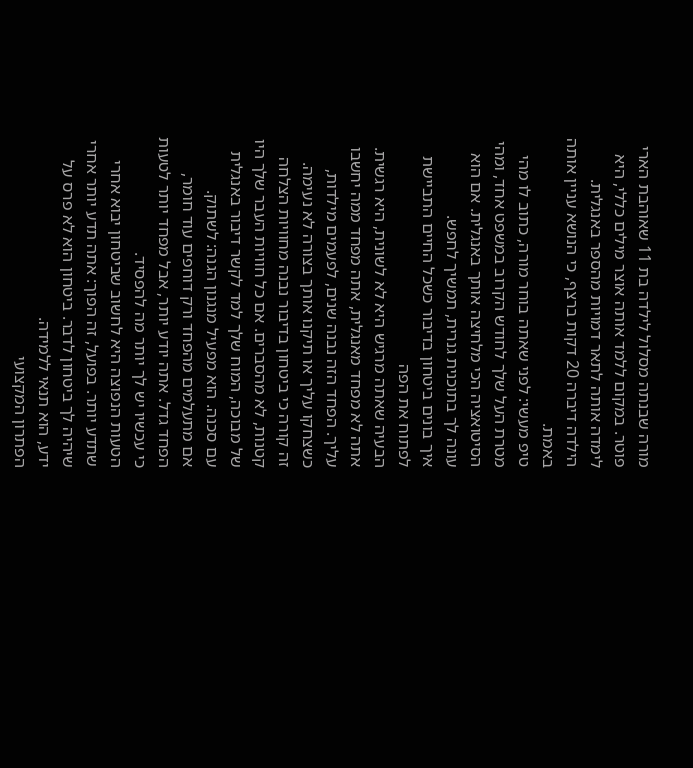מורה שבנתה מסלול לילדה בת 11 שאוהבת הארי פוטר. במקום ללמד אותה אוצר מילים כללי, היא לימדה אותה לתאר דמויות מהספר באנגלית. הילדה דיברה 20 דקות ברצף, כי הנושא עניין אותה באמת.
טיפ מעשי: לפני שאתה בוחר מורה, כתוב לו מהי מטרת העל שלך לחודש הקרוב במשפט אחד, ומהי הסיטואציה הכי מלחיצה אותך באנגלית. אם הוא עונה לך בתוכנית גנרית, תמשיך לחפש.
איך בונים ביטחון בדיבור כשכל החיים התביישת לפתוח את הפה
הבעיה שאתה מרגיש היא לא לשונית, היא רגשית. אתה לא מפחד מאנגלית, אתה מפחד ממה יחשבו עליך. הפחד הזה נבנה שנים, לפעמים מילדות, כשצחקו עליך או תיקנו אותך בצורה לא נעימה.
זה קורה כי ביטחון בדיבור נבנה מחוויות הצלחה קטנות, לא מהסברים. אם כל חוויות העבר שלך היו של מבוכה, המוח שלך למד לקשר דיבור באנגלית עם סכנה. הוא מפעיל מנגנון הגנה: לשתוק.
אם מתעלמים מהפחד ורק דוחפים עוד חומר, הפחד גדל. אתה יודע יותר, אבל מפחד יותר לטעות כי עכשיו יש לך יותר מה להפסיד.
הטעות הנפוצה היא לחשוב שביטחון יבוא אחרי שתדע יותר. בפועל, זה הפוך: אתה תדע יותר אחרי שיהיה לך ביטחון לדבר. ביטחון הוא לא פרס על ידע, הוא תנאי ללמידה.
הפתרון המקצועי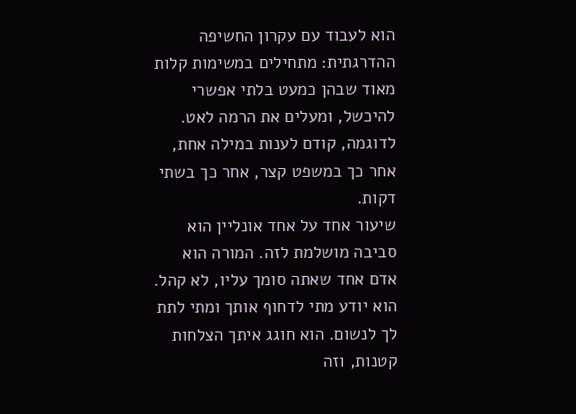הוא לעבוד עם עקרון החשיפה ההדרגתית: מתחילים במשימות קלות מאוד שבהן כמעט בלתי אפשרי להיכשל, ומעלים את הרמה לאט. לדוגמה, קודם לענות במילה אחת, אחר כך במשפט קצר, אחר כך בשתי דקות.
שיעור אחד על אחד אונליין הוא סביבה מושלמת לזה. המורה הוא אדם אחד שאתה סומך עליו, לא קהל. הוא יודע מתי לדחוף אותך ומתי לתת לך לנשום. הוא חוגג איתך הצלחות קטנות, וזה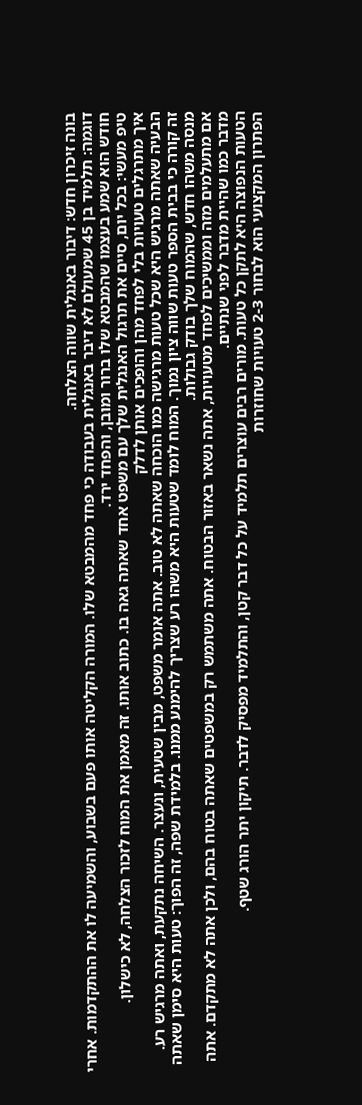בונה זיכרון חדש: דיבור באנגלית שווה הצלחה.
דוגמה: תלמיד בן 45 שמעולם לא דיבר באנגלית בעבודה כי פחד מהמבטא שלו. המורה הקליטה אותו פעם בשבוע, והשמיעה לו את ההתקדמות. אחרי חודש הוא שמע בעצמו שהמבטא שלו ברור ומובן, והפחד ירד.
טיפ מעשי: בכל יום, סיים את תרגול האנגלית שלך עם משפט אחד שאתה גאה בו. כתוב אותו. זה מאמן את המוח לזכור הצלחה, לא כישלון.
איך מתרגלים טעויות בלי לפחד מהן והופכים אותן לדלק
הבעיה שאתה מרגיש היא שכל טעות מרגישה כמו הוכחה שאתה לא טוב. אתה אומר משפט, מבין שטעית, ונעצר. השיחה נתקעת, ואתה מרגיש רע.
זה קורה כי בבית הספר טעות שווה ציון נמוך. המוח לומד שטעות היא משהו רע שצריך להימנע ממנו. בלמידת שפה, זה הפוך: טעות היא סימן שאתה מנסה משהו חדש, שהמוח שלך בודק גבולות.
אם מתעלמים מזה וממשיכים לפחד מטעויות, אתה נשאר באזור הבטוח. אתה משתמש רק במשפטים שאתה בטוח בהם, ולכן אתה לא מתקדם. אתה מדבר כמו שהיית מדבר לפני שנתיים.
הטעות הנפוצה היא לתקן כל טעות. מורים רבים עוצרים תלמיד על כל דבר קטן, והתלמיד מפסיק לדבר. תיקון יתר הורג שטף.
הפתרון המקצועי הוא לבחור 2-3 טעויות שחוזרות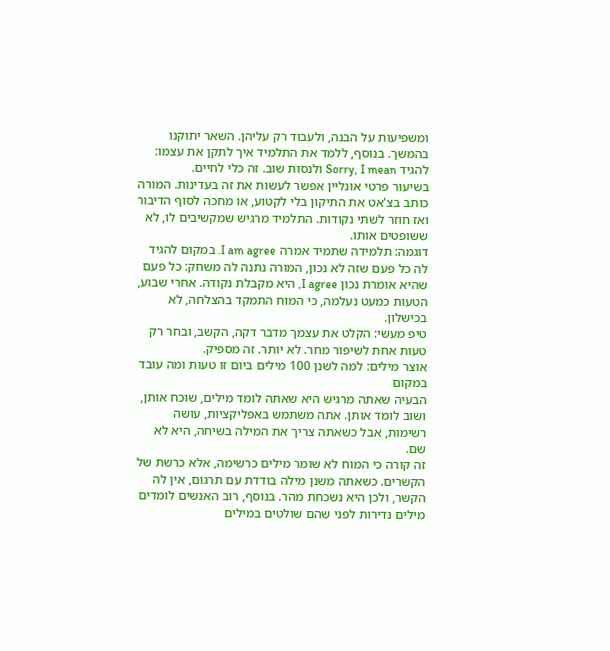ומשפיעות על הבנה, ולעבוד רק עליהן. השאר יתוקנו בהמשך. בנוסף, ללמד את התלמיד איך לתקן את עצמו: להגיד Sorry, I mean ולנסות שוב. זה כלי לחיים.
בשיעור פרטי אונליין אפשר לעשות את זה בעדינות. המורה כותב בצ'אט את התיקון בלי לקטוע, או מחכה לסוף הדיבור ואז חוזר לשתי נקודות. התלמיד מרגיש שמקשיבים לו, לא ששופטים אותו.
דוגמה: תלמידה שתמיד אמרה I am agree. במקום להגיד לה כל פעם שזה לא נכון, המורה נתנה לה משחק: כל פעם שהיא אומרת נכון I agree, היא מקבלת נקודה. אחרי שבוע, הטעות כמעט נעלמה, כי המוח התמקד בהצלחה, לא בכישלון.
טיפ מעשי: הקלט את עצמך מדבר דקה, הקשב, ובחר רק טעות אחת לשיפור מחר. לא יותר. זה מספיק.
אוצר מילים: למה לשנן 100 מילים ביום זו טעות ומה עובד במקום
הבעיה שאתה מרגיש היא שאתה לומד מילים, שוכח אותן, ושוב לומד אותן. אתה משתמש באפליקציות, עושה רשימות, אבל כשאתה צריך את המילה בשיחה, היא לא שם.
זה קורה כי המוח לא שומר מילים כרשימה, אלא כרשת של הקשרים. כשאתה משנן מילה בודדת עם תרגום, אין לה הקשר, ולכן היא נשכחת מהר. בנוסף, רוב האנשים לומדים מילים נדירות לפני שהם שולטים במילים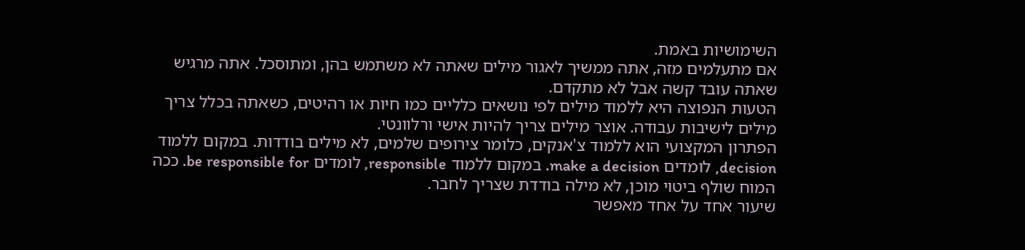השימושיות באמת.
אם מתעלמים מזה, אתה ממשיך לאגור מילים שאתה לא משתמש בהן, ומתוסכל. אתה מרגיש שאתה עובד קשה אבל לא מתקדם.
הטעות הנפוצה היא ללמוד מילים לפי נושאים כלליים כמו חיות או רהיטים, כשאתה בכלל צריך מילים לישיבות עבודה. אוצר מילים צריך להיות אישי ורלוונטי.
הפתרון המקצועי הוא ללמוד צ'אנקים, כלומר צירופים שלמים, לא מילים בודדות. במקום ללמוד decision, לומדים make a decision. במקום ללמוד responsible, לומדים be responsible for. ככה המוח שולף ביטוי מוכן, לא מילה בודדת שצריך לחבר.
שיעור אחד על אחד מאפשר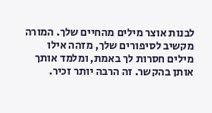לבנות אוצר מילים מהחיים שלך. המורה מקשיב לסיפורים שלך, מזהה אילו מילים חסרות לך באמת, ומלמד אותך אותן בהקשר. זה הרבה יותר זכיר.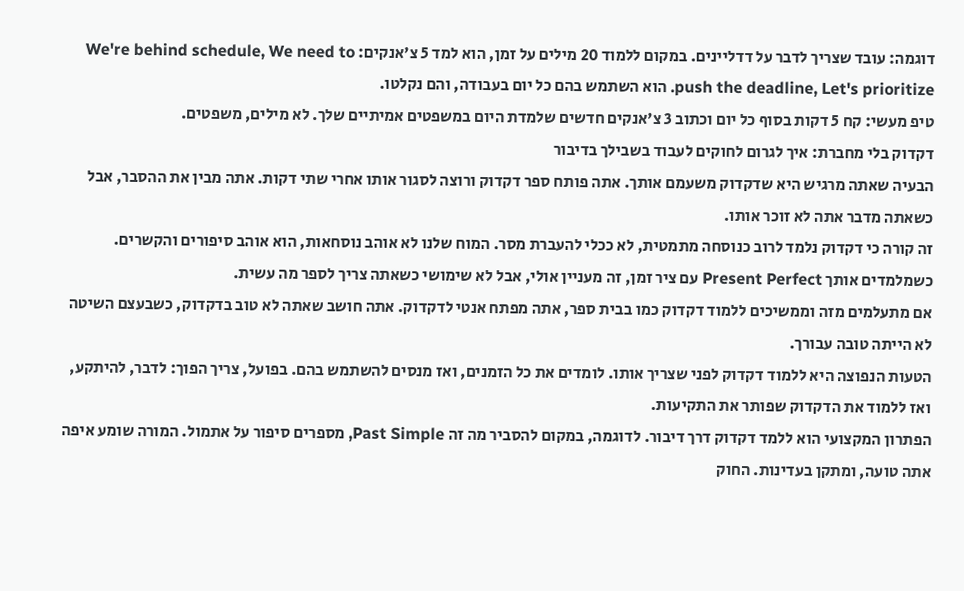דוגמה: עובד שצריך לדבר על דדליינים. במקום ללמוד 20 מילים על זמן, הוא למד 5 צ'אנקים: We're behind schedule, We need to push the deadline, Let's prioritize. הוא השתמש בהם כל יום בעבודה, והם נקלטו.
טיפ מעשי: קח 5 דקות בסוף כל יום וכתוב 3 צ'אנקים חדשים שלמדת היום במשפטים אמיתיים שלך. לא מילים, משפטים.
דקדוק בלי מחברת: איך לגרום לחוקים לעבוד בשבילך בדיבור
הבעיה שאתה מרגיש היא שדקדוק משעמם אותך. אתה פותח ספר דקדוק ורוצה לסגור אותו אחרי שתי דקות. אתה מבין את ההסבר, אבל כשאתה מדבר אתה לא זוכר אותו.
זה קורה כי דקדוק נלמד לרוב כנוסחה מתמטית, לא ככלי להעברת מסר. המוח שלנו לא אוהב נוסחאות, הוא אוהב סיפורים והקשרים. כשמלמדים אותך Present Perfect עם ציר זמן, זה מעניין אולי, אבל לא שימושי כשאתה צריך לספר מה עשית.
אם מתעלמים מזה וממשיכים ללמוד דקדוק כמו בבית ספר, אתה מפתח אנטי לדקדוק. אתה חושב שאתה לא טוב בדקדוק, כשבעצם השיטה לא הייתה טובה עבורך.
הטעות הנפוצה היא ללמוד דקדוק לפני שצריך אותו. לומדים את כל הזמנים, ואז מנסים להשתמש בהם. בפועל, צריך הפוך: לדבר, להיתקע, ואז ללמוד את הדקדוק שפותר את התקיעות.
הפתרון המקצועי הוא ללמד דקדוק דרך דיבור. לדוגמה, במקום להסביר מה זה Past Simple, מספרים סיפור על אתמול. המורה שומע איפה אתה טועה, ומתקן בעדינות. החוק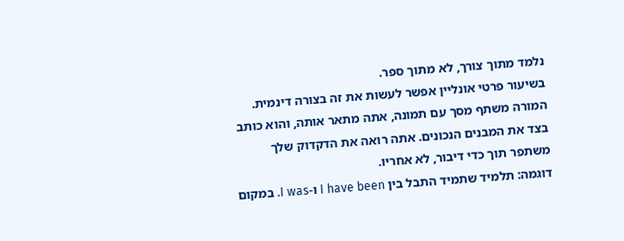נלמד מתוך צורך, לא מתוך ספר.
בשיעור פרטי אונליין אפשר לעשות את זה בצורה דינמית. המורה משתף מסך עם תמונה, אתה מתאר אותה, והוא כותב בצד את המבנים הנכונים. אתה רואה את הדקדוק שלך משתפר תוך כדי דיבור, לא אחריו.
דוגמה: תלמיד שתמיד התבל בין I have been ו-I was. במקום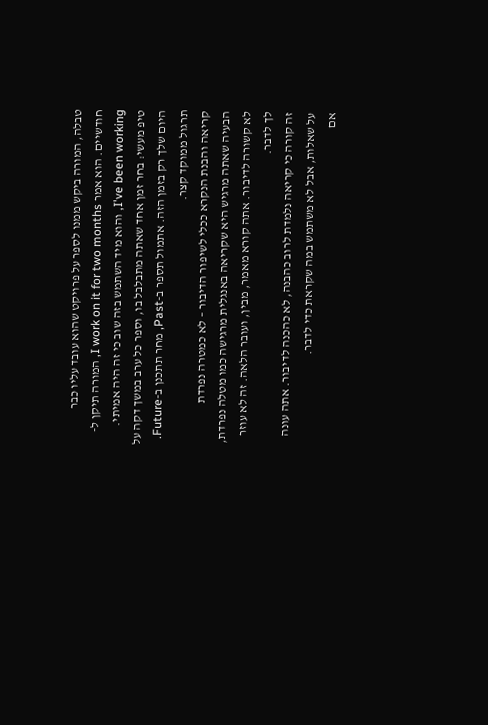טבלה, המורה ביקש ממנו לספר על פרויקט שהוא עובד עליו כבר חודשיים. הוא אמר I work on it for two months, המורה תיקן ל-I've been working, והוא מיד השתמש בזה שוב כי זה היה אמיתי.
טיפ מעשי: בחר זמן אחד שאתה מתבלבל בו, וספר כל ערב במשך דקה על היום שלך רק בזמן הזה. אתמול תספר ב-Past, מחר תתכנן ב-Future. תרגול ממוקד קצר.
קריאה והבנת הנקרא ככלי לשיפור הדיבור – לא כמטרה נפרדת
הבעיה שאתה מרגיש היא שקריאה באנגלית מרגישה כמו מטלה נפרדת, לא קשורה לדיבור. אתה קורא מאמר, מבין, ועובר הלאה. זה לא עוזר לך לדבר.
זה קורה כי קריאה נלמדת לרוב כהבנה, לא כהכנה לדיבור. אתה עונה על שאלות, אבל לא משתמש במה שקראת כדי לדבר.
אם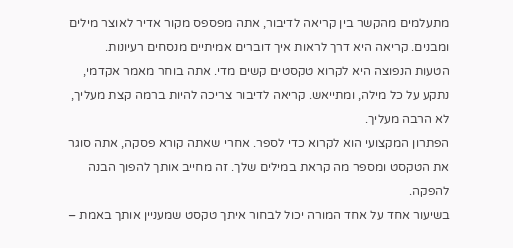מתעלמים מהקשר בין קריאה לדיבור, אתה מפספס מקור אדיר לאוצר מילים ומבנים. קריאה היא דרך לראות איך דוברים אמיתיים מנסחים רעיונות.
הטעות הנפוצה היא לקרוא טקסטים קשים מדי. אתה בוחר מאמר אקדמי, נתקע על כל מילה, ומתייאש. קריאה לדיבור צריכה להיות ברמה קצת מעליך, לא הרבה מעליך.
הפתרון המקצועי הוא לקרוא כדי לספר. אחרי שאתה קורא פסקה, אתה סוגר את הטקסט ומספר מה קראת במילים שלך. זה מחייב אותך להפוך הבנה להפקה.
בשיעור אחד על אחד המורה יכול לבחור איתך טקסט שמעניין אותך באמת –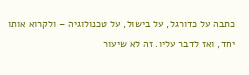כתבה על כדורגל, על בישול, על טכנולוגיה – ולקרוא אותו יחד, ואז לדבר עליו. זה לא שיעור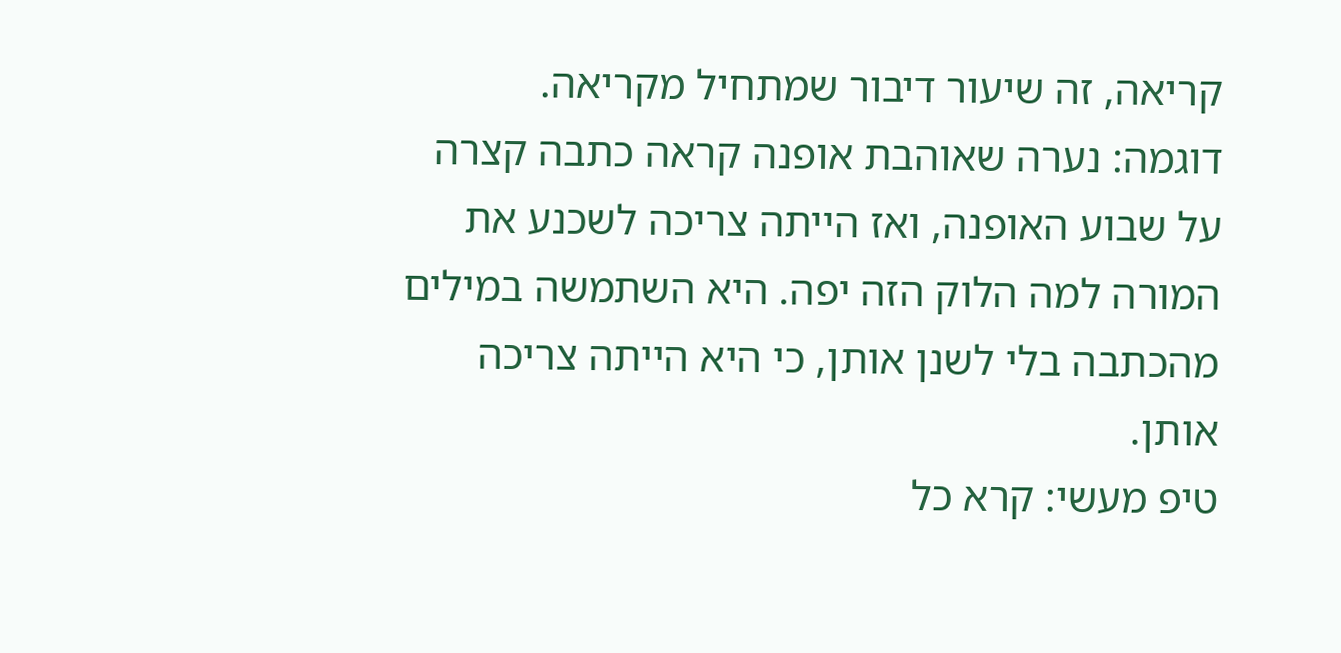קריאה, זה שיעור דיבור שמתחיל מקריאה.
דוגמה: נערה שאוהבת אופנה קראה כתבה קצרה על שבוע האופנה, ואז הייתה צריכה לשכנע את המורה למה הלוק הזה יפה. היא השתמשה במילים מהכתבה בלי לשנן אותן, כי היא הייתה צריכה אותן.
טיפ מעשי: קרא כל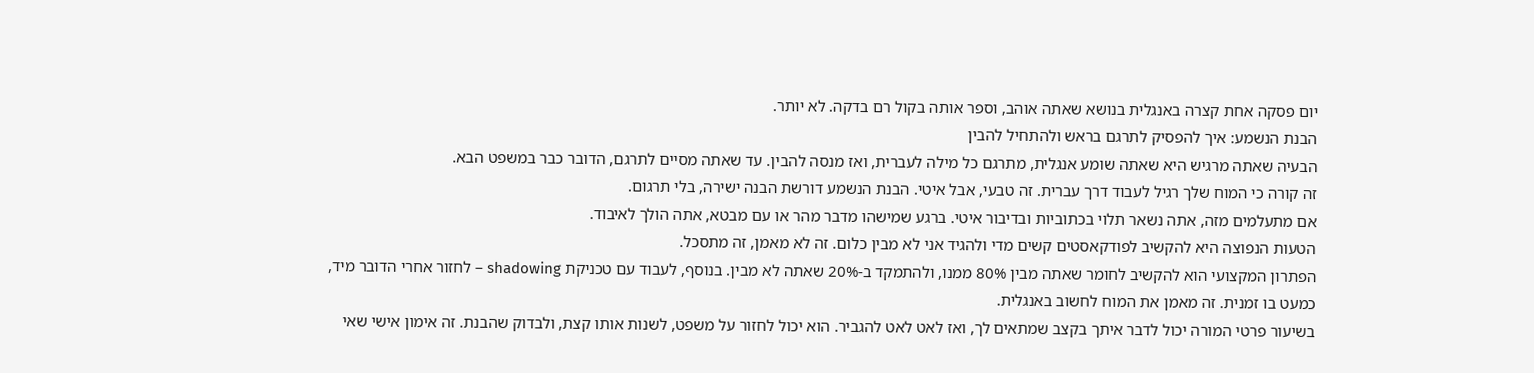יום פסקה אחת קצרה באנגלית בנושא שאתה אוהב, וספר אותה בקול רם בדקה. לא יותר.
הבנת הנשמע: איך להפסיק לתרגם בראש ולהתחיל להבין
הבעיה שאתה מרגיש היא שאתה שומע אנגלית, מתרגם כל מילה לעברית, ואז מנסה להבין. עד שאתה מסיים לתרגם, הדובר כבר במשפט הבא.
זה קורה כי המוח שלך רגיל לעבוד דרך עברית. זה טבעי, אבל איטי. הבנת הנשמע דורשת הבנה ישירה, בלי תרגום.
אם מתעלמים מזה, אתה נשאר תלוי בכתוביות ובדיבור איטי. ברגע שמישהו מדבר מהר או עם מבטא, אתה הולך לאיבוד.
הטעות הנפוצה היא להקשיב לפודקאסטים קשים מדי ולהגיד אני לא מבין כלום. זה לא מאמן, זה מתסכל.
הפתרון המקצועי הוא להקשיב לחומר שאתה מבין 80% ממנו, ולהתמקד ב-20% שאתה לא מבין. בנוסף, לעבוד עם טכניקת shadowing – לחזור אחרי הדובר מיד, כמעט בו זמנית. זה מאמן את המוח לחשוב באנגלית.
בשיעור פרטי המורה יכול לדבר איתך בקצב שמתאים לך, ואז לאט לאט להגביר. הוא יכול לחזור על משפט, לשנות אותו קצת, ולבדוק שהבנת. זה אימון אישי שאי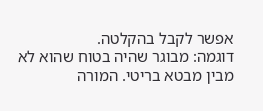אפשר לקבל בהקלטה.
דוגמה: מבוגר שהיה בטוח שהוא לא מבין מבטא בריטי. המורה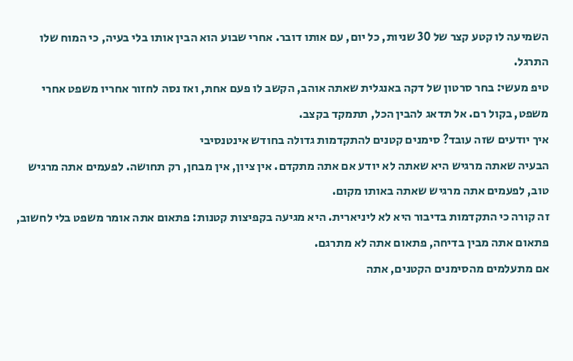השמיעה לו קטע קצר של 30 שניות, כל יום, עם אותו דובר. אחרי שבוע הוא הבין אותו בלי בעיה, כי המוח שלו התרגל.
טיפ מעשי: בחר סרטון של דקה באנגלית שאתה אוהב, הקשב לו פעם אחת, ואז נסה לחזור אחריו משפט אחרי משפט, בקול רם. אל תדאג להבין הכל, תתמקד בקצב.
איך יודעים שזה עובד? סימנים קטנים להתקדמות גדולה בחודש אינטנסיבי
הבעיה שאתה מרגיש היא שאתה לא יודע אם אתה מתקדם. אין ציון, אין מבחן, רק תחושה. לפעמים אתה מרגיש טוב, לפעמים אתה מרגיש שאתה באותו מקום.
זה קורה כי התקדמות בדיבור היא לא ליניארית. היא מגיעה בקפיצות קטנות: פתאום אתה אומר משפט בלי לחשוב, פתאום אתה מבין בדיחה, פתאום אתה לא מתרגם.
אם מתעלמים מהסימנים הקטנים, אתה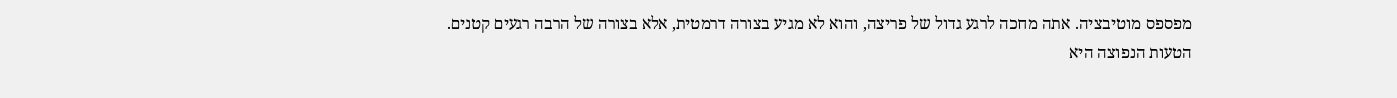מפספס מוטיבציה. אתה מחכה לרגע גדול של פריצה, והוא לא מגיע בצורה דרמטית, אלא בצורה של הרבה רגעים קטנים.
הטעות הנפוצה היא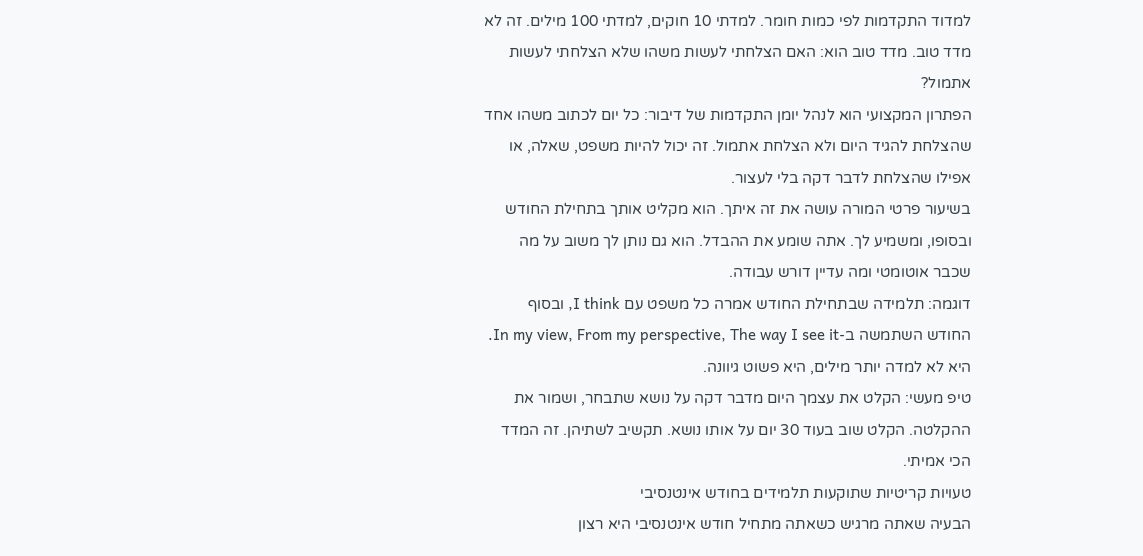למדוד התקדמות לפי כמות חומר. למדתי 10 חוקים, למדתי 100 מילים. זה לא מדד טוב. מדד טוב הוא: האם הצלחתי לעשות משהו שלא הצלחתי לעשות אתמול?
הפתרון המקצועי הוא לנהל יומן התקדמות של דיבור: כל יום לכתוב משהו אחד שהצלחת להגיד היום ולא הצלחת אתמול. זה יכול להיות משפט, שאלה, או אפילו שהצלחת לדבר דקה בלי לעצור.
בשיעור פרטי המורה עושה את זה איתך. הוא מקליט אותך בתחילת החודש ובסופו, ומשמיע לך. אתה שומע את ההבדל. הוא גם נותן לך משוב על מה שכבר אוטומטי ומה עדיין דורש עבודה.
דוגמה: תלמידה שבתחילת החודש אמרה כל משפט עם I think, ובסוף החודש השתמשה ב-In my view, From my perspective, The way I see it. היא לא למדה יותר מילים, היא פשוט גיוונה.
טיפ מעשי: הקלט את עצמך היום מדבר דקה על נושא שתבחר, ושמור את ההקלטה. הקלט שוב בעוד 30 יום על אותו נושא. תקשיב לשתיהן. זה המדד הכי אמיתי.
טעויות קריטיות שתוקעות תלמידים בחודש אינטנסיבי
הבעיה שאתה מרגיש כשאתה מתחיל חודש אינטנסיבי היא רצון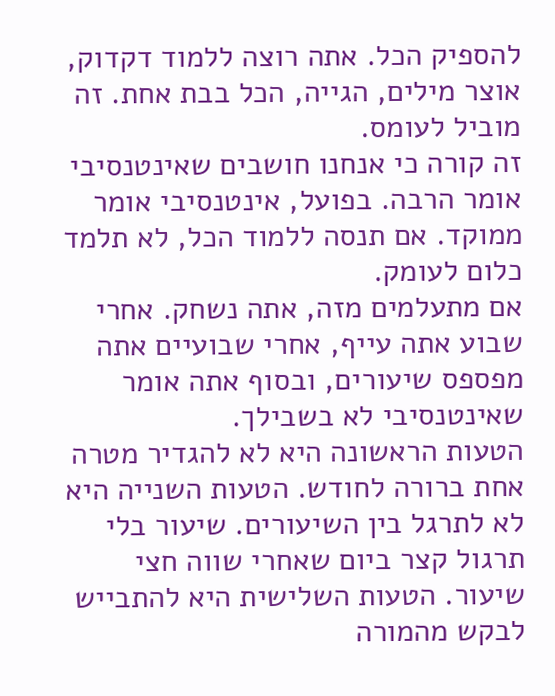להספיק הכל. אתה רוצה ללמוד דקדוק, אוצר מילים, הגייה, הכל בבת אחת. זה מוביל לעומס.
זה קורה כי אנחנו חושבים שאינטנסיבי אומר הרבה. בפועל, אינטנסיבי אומר ממוקד. אם תנסה ללמוד הכל, לא תלמד כלום לעומק.
אם מתעלמים מזה, אתה נשחק. אחרי שבוע אתה עייף, אחרי שבועיים אתה מפספס שיעורים, ובסוף אתה אומר שאינטנסיבי לא בשבילך.
הטעות הראשונה היא לא להגדיר מטרה אחת ברורה לחודש. הטעות השנייה היא לא לתרגל בין השיעורים. שיעור בלי תרגול קצר ביום שאחרי שווה חצי שיעור. הטעות השלישית היא להתבייש לבקש מהמורה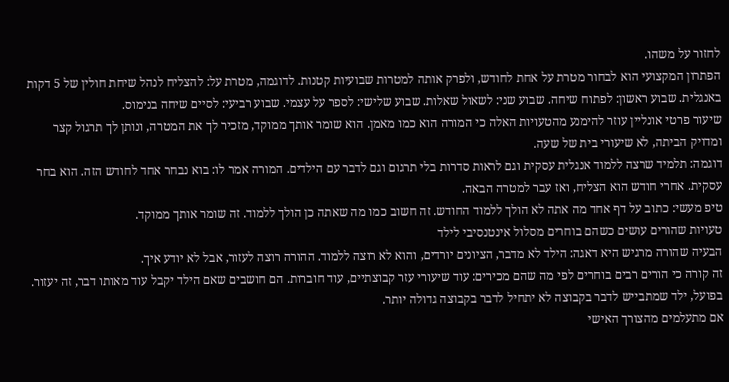לחזור על משהו.
הפתרון המקצועי הוא לבחור מטרת על אחת לחודש, ולפרק אותה למטרות שבועיות קטנות. לדוגמה, מטרת על: להצליח לנהל שיחת חולין של 5 דקות באנגלית. שבוע ראשון: לפתוח שיחה. שבוע שני: לשאול שאלות. שבוע שלישי: לספר על עצמי. שבוע רביעי: לסיים שיחה בנימוס.
שיעור פרטי אונליין עוזר להימנע מהטעויות האלה כי המורה הוא כמו מאמן. הוא שומר אותך ממוקד, מזכיר לך את המטרה, ונותן לך תרגול קצר ומדויק הביתה, לא שיעורי בית של שעה.
דוגמה: תלמיד שרצה ללמוד אנגלית עסקית וגם לראות סדרות בלי תרגום וגם לדבר עם הילדים. המורה אמר לו: בוא נבחר אחד לחודש הזה. הוא בחר עסקית. אחרי חודש הוא הצליח, ואז עבר למטרה הבאה.
טיפ מעשי: כתוב על דף אחד מה אתה לא הולך ללמוד החודש. זה חשוב כמו מה שאתה כן הולך ללמוד. זה שומר אותך ממוקד.
טעויות שהורים עושים כשהם בוחרים מסלול אינטנסיבי לילד
הבעיה שהורה מרגיש היא דאגה: הילד לא מדבר, הציונים יורדים, והוא לא רוצה ללמוד. ההורה רוצה לעזור, אבל לא יודע איך.
זה קורה כי הורים רבים בוחרים לפי מה שהם מכירים: עוד שיעורי עזר קבוצתיים, עוד חוברות. הם חושבים שאם הילד יקבל עוד מאותו דבר, זה יעזור. בפועל, ילד שמתבייש לדבר בקבוצה לא יתחיל לדבר בקבוצה גדולה יותר.
אם מתעלמים מהצורך האישי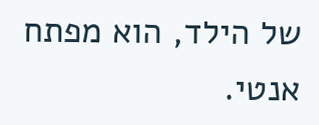של הילד, הוא מפתח אנטי.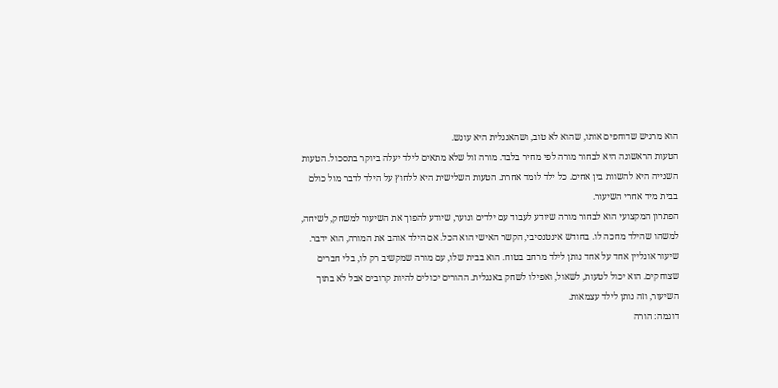הוא מרגיש שדוחפים אותו, שהוא לא טוב, ושהאנגלית היא עונש.
הטעות הראשונה היא לבחור מורה לפי מחיר בלבד. מורה זול שלא מתאים לילד יעלה ביוקר בתסכול. הטעות השנייה היא להשוות בין אחים. כל ילד לומד אחרת. הטעות השלישית היא ללחוץ על הילד לדבר מול כולם בבית מיד אחרי השיעור.
הפתרון המקצועי הוא לבחור מורה שיודע לעבוד עם ילדים ונוער, שיודע להפוך את השיעור למשחק, לשיחה, למשהו שהילד מחכה לו. בחודש אינטנסיבי, הקשר האישי הוא הכל. אם הילד אוהב את המורה, הוא ידבר.
שיעור אונליין אחד על אחד נותן לילד מרחב בטוח. הוא בבית שלו, עם מורה שמקשיב רק לו, בלי חברים שצוחקים. הוא יכול לטעות, לשאול, ואפילו לשחק באנגלית. ההורים יכולים להיות קרובים אבל לא בתוך השיעור, וזה נותן לילד עצמאות.
דוגמה: הורה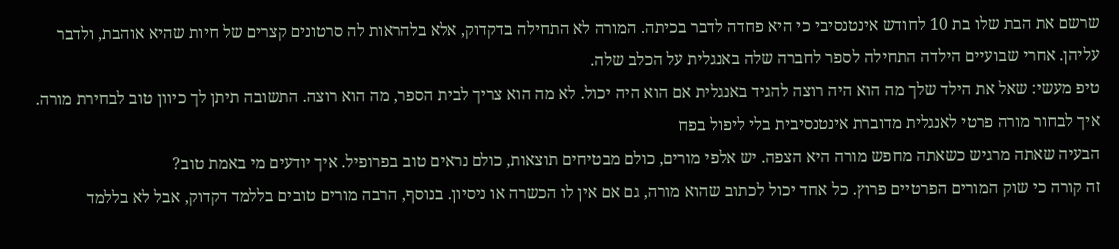שרשם את הבת שלו בת 10 לחודש אינטנסיבי כי היא פחדה לדבר בכיתה. המורה לא התחילה בדקדוק, אלא בלהראות לה סרטונים קצרים של חיות שהיא אוהבת, ולדבר עליהן. אחרי שבועיים הילדה התחילה לספר לחברה שלה באנגלית על הכלב שלה.
טיפ מעשי: שאל את הילד שלך מה הוא היה רוצה להגיד באנגלית אם הוא היה יכול. לא מה הוא צריך לבית הספר, מה הוא רוצה. התשובה תיתן לך כיוון טוב לבחירת מורה.
איך לבחור מורה פרטי לאנגלית מדוברת אינטנסיבית בלי ליפול בפח
הבעיה שאתה מרגיש כשאתה מחפש מורה היא הצפה. יש אלפי מורים, כולם מבטיחים תוצאות, כולם נראים טוב בפרופיל. איך יודעים מי באמת טוב?
זה קורה כי שוק המורים הפרטיים פרוץ. כל אחד יכול לכתוב שהוא מורה, גם אם אין לו הכשרה או ניסיון. בנוסף, הרבה מורים טובים בללמד דקדוק, אבל לא בללמד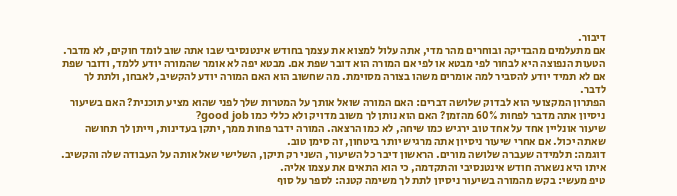דיבור.
אם מתעלמים מהבדיקה ובוחרים מהר מדי, אתה עלול למצוא את עצמך בחודש אינטנסיבי שבו אתה שוב לומד חוקים, לא מדבר.
הטעות הנפוצה היא לבחור לפי מבטא או לפי אם המורה הוא דובר שפת אם. מבטא יפה לא אומר שהמורה יודע ללמד, ודובר שפת אם לא תמיד יודע להסביר למה אומרים משהו בצורה מסוימת. מה שחשוב הוא האם המורה יודע להקשיב, לאבחן, ולתת לך לדבר.
הפתרון המקצועי הוא לבדוק שלושה דברים: האם המורה שואל אותך על המטרות שלך לפני שהוא מציע תוכנית? האם בשיעור ניסיון אתה מדבר לפחות 60% מהזמן? האם הוא נותן לך משוב מדויק ולא כללי כמו good job?
שיעור אונליין אחד על אחד טוב ירגיש כמו שיחה, לא כמו הרצאה. המורה ידבר פחות ממך, יתקן בעדינות, וייתן לך תחושה שאתה יכול. אם אחרי שיעור ניסיון אתה מרגיש יותר ביטחון, זה סימן טוב.
דוגמה: תלמידה שעברה שלושה מורים. הראשון דיבר כל השיעור, השני רק תיקן, השלישי שאל אותה על העבודה שלה והקשיב. איתו היא נשארה חודש אינטנסיבי והתקדמה, כי הוא התאים את עצמו אליה.
טיפ מעשי: בקש מהמורה בשיעור ניסיון לתת לך משימה קטנה: לספר על סוף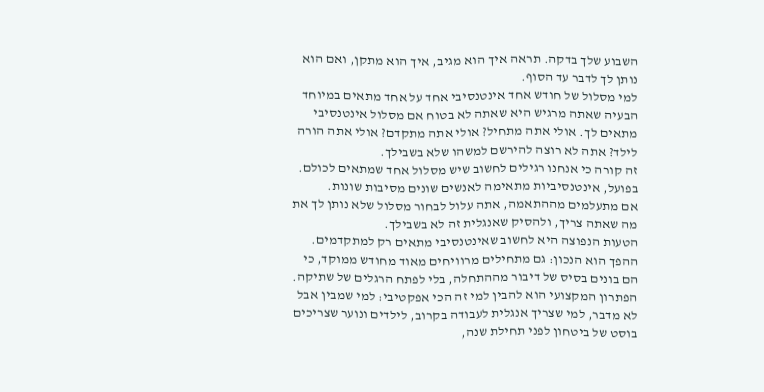השבוע שלך בדקה. תראה איך הוא מגיב, איך הוא מתקן, ואם הוא נותן לך לדבר עד הסוף.
למי מסלול של חודש אחד אינטנסיבי אחד על אחד מתאים במיוחד
הבעיה שאתה מרגיש היא שאתה לא בטוח אם מסלול אינטנסיבי מתאים לך. אולי אתה מתחיל? אולי אתה מתקדם? אולי אתה הורה לילד? אתה לא רוצה להירשם למשהו שלא בשבילך.
זה קורה כי אנחנו רגילים לחשוב שיש מסלול אחד שמתאים לכולם. בפועל, אינטנסיביות מתאימה לאנשים שונים מסיבות שונות.
אם מתעלמים מההתאמה, אתה עלול לבחור מסלול שלא נותן לך את מה שאתה צריך, ולהסיק שאנגלית זה לא בשבילך.
הטעות הנפוצה היא לחשוב שאינטנסיבי מתאים רק למתקדמים. ההפך הוא הנכון: גם מתחילים מרוויחים מאוד מחודש ממוקד, כי הם בונים בסיס של דיבור מההתחלה, בלי לפתח הרגלים של שתיקה.
הפתרון המקצועי הוא להבין למי זה הכי אפקטיבי: למי שמבין אבל לא מדבר, למי שצריך אנגלית לעבודה בקרוב, לילדים ונוער שצריכים בוסט של ביטחון לפני תחילת שנה,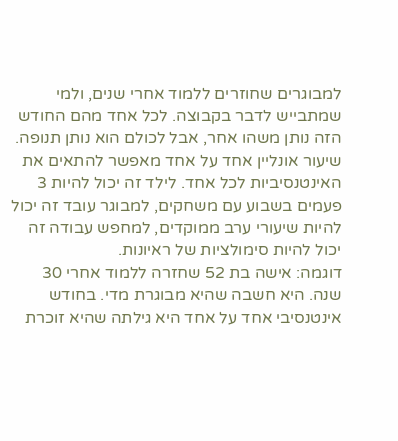למבוגרים שחוזרים ללמוד אחרי שנים, ולמי שמתבייש לדבר בקבוצה. לכל אחד מהם החודש הזה נותן משהו אחר, אבל לכולם הוא נותן תנופה.
שיעור אונליין אחד על אחד מאפשר להתאים את האינטנסיביות לכל אחד. לילד זה יכול להיות 3 פעמים בשבוע עם משחקים, למבוגר עובד זה יכול להיות שיעורי ערב ממוקדים, למחפש עבודה זה יכול להיות סימולציות של ראיונות.
דוגמה: אישה בת 52 שחזרה ללמוד אחרי 30 שנה. היא חשבה שהיא מבוגרת מדי. בחודש אינטנסיבי אחד על אחד היא גילתה שהיא זוכרת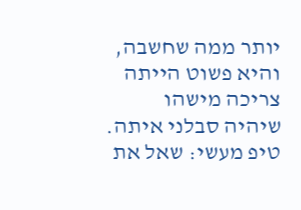יותר ממה שחשבה, והיא פשוט הייתה צריכה מישהו שיהיה סבלני איתה.
טיפ מעשי: שאל את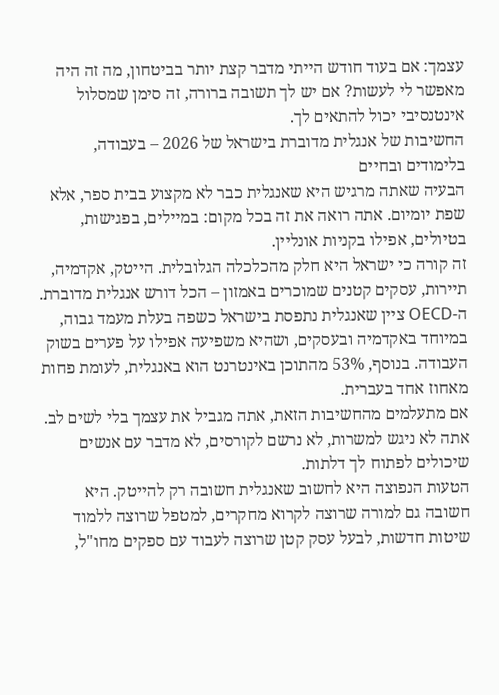עצמך: אם בעוד חודש הייתי מדבר קצת יותר בביטחון, מה זה היה מאפשר לי לעשות? אם יש לך תשובה ברורה, זה סימן שמסלול אינטנסיבי יכול להתאים לך.
החשיבות של אנגלית מדוברת בישראל של 2026 – בעבודה, בלימודים ובחיים
הבעיה שאתה מרגיש היא שאנגלית כבר לא מקצוע בבית ספר, אלא שפת יומיום. אתה רואה את זה בכל מקום: במיילים, בפגישות, בטיולים, אפילו בקניות אונליין.
זה קורה כי ישראל היא חלק מהכלכלה הגלובלית. הייטק, אקדמיה, תיירות, עסקים קטנים שמוכרים באמזון – הכל דורש אנגלית מדוברת. ה-OECD ציין שאנגלית נתפסת בישראל כשפה בעלת מעמד גבוה, במיוחד באקדמיה ובעסקים, ושהיא משפיעה אפילו על פערים בשוק העבודה. בנוסף, 53% מהתוכן באינטרנט הוא באנגלית, לעומת פחות מאחוז אחד בעברית.
אם מתעלמים מהחשיבות הזאת, אתה מגביל את עצמך בלי לשים לב. אתה לא ניגש למשרות, לא נרשם לקורסים, לא מדבר עם אנשים שיכולים לפתוח לך דלתות.
הטעות הנפוצה היא לחשוב שאנגלית חשובה רק להייטק. היא חשובה גם למורה שרוצה לקרוא מחקרים, למטפל שרוצה ללמוד שיטות חדשות, לבעל עסק קטן שרוצה לעבוד עם ספקים מחו"ל,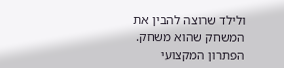ולילד שרוצה להבין את המשחק שהוא משחק.
הפתרון המקצועי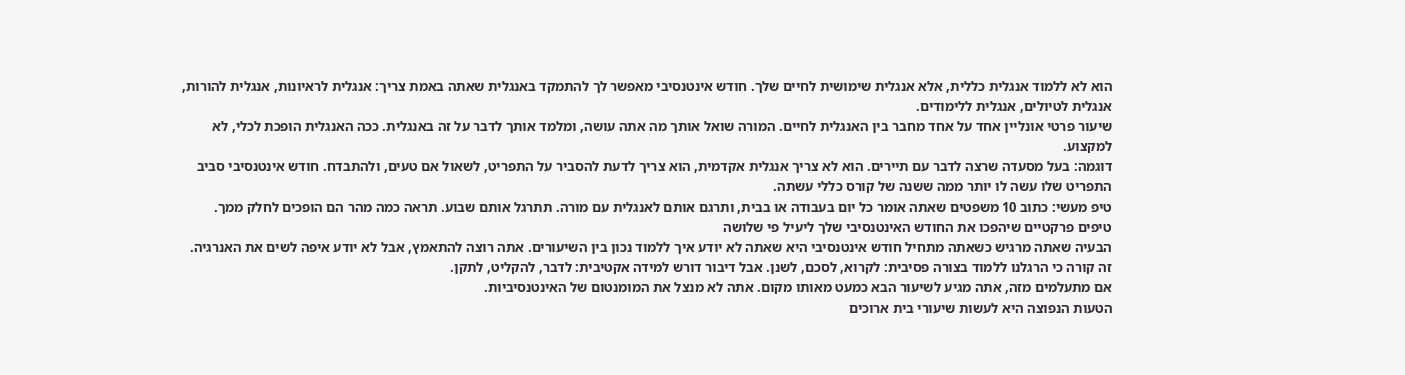הוא לא ללמוד אנגלית כללית, אלא אנגלית שימושית לחיים שלך. חודש אינטנסיבי מאפשר לך להתמקד באנגלית שאתה באמת צריך: אנגלית לראיונות, אנגלית להורות, אנגלית לטיולים, אנגלית ללימודים.
שיעור פרטי אונליין אחד על אחד מחבר בין האנגלית לחיים. המורה שואל אותך מה אתה עושה, ומלמד אותך לדבר על זה באנגלית. ככה האנגלית הופכת לכלי, לא למקצוע.
דוגמה: בעל מסעדה שרצה לדבר עם תיירים. הוא לא צריך אנגלית אקדמית, הוא צריך לדעת להסביר על התפריט, לשאול אם טעים, ולהתבדח. חודש אינטנסיבי סביב התפריט שלו עשה לו יותר ממה ששנה של קורס כללי עשתה.
טיפ מעשי: כתוב 10 משפטים שאתה אומר כל יום בעבודה או בבית, ותרגם אותם לאנגלית עם מורה. תתרגל אותם שבוע. תראה כמה מהר הם הופכים לחלק ממך.
טיפים פרקטיים שיהפכו את החודש האינטנסיבי שלך ליעיל פי שלושה
הבעיה שאתה מרגיש כשאתה מתחיל חודש אינטנסיבי היא שאתה לא יודע איך ללמוד נכון בין השיעורים. אתה רוצה להתאמץ, אבל לא יודע איפה לשים את האנרגיה.
זה קורה כי הרגלנו ללמוד בצורה פסיבית: לקרוא, לסכם, לשנן. אבל דיבור דורש למידה אקטיבית: לדבר, להקליט, לתקן.
אם מתעלמים מזה, אתה מגיע לשיעור הבא כמעט מאותו מקום. אתה לא מנצל את המומנטום של האינטנסיביות.
הטעות הנפוצה היא לעשות שיעורי בית ארוכים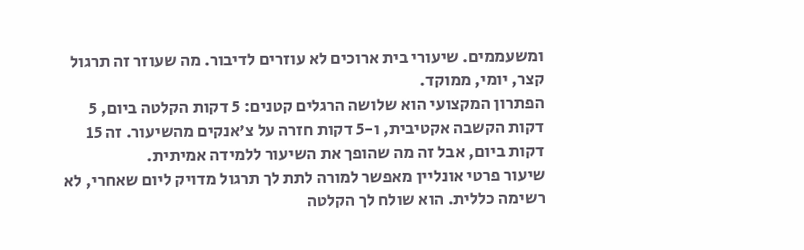ומשעממים. שיעורי בית ארוכים לא עוזרים לדיבור. מה שעוזר זה תרגול קצר, יומי, ממוקד.
הפתרון המקצועי הוא שלושה הרגלים קטנים: 5 דקות הקלטה ביום, 5 דקות הקשבה אקטיבית, ו-5 דקות חזרה על צ'אנקים מהשיעור. זה 15 דקות ביום, אבל זה מה שהופך את השיעור ללמידה אמיתית.
שיעור פרטי אונליין מאפשר למורה לתת לך תרגול מדויק ליום שאחרי, לא רשימה כללית. הוא שולח לך הקלטה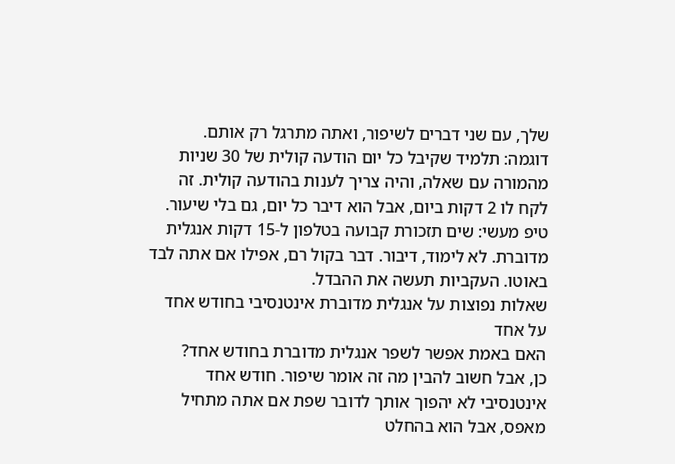שלך, עם שני דברים לשיפור, ואתה מתרגל רק אותם.
דוגמה: תלמיד שקיבל כל יום הודעה קולית של 30 שניות מהמורה עם שאלה, והיה צריך לענות בהודעה קולית. זה לקח לו 2 דקות ביום, אבל הוא דיבר כל יום, גם בלי שיעור.
טיפ מעשי: שים תזכורת קבועה בטלפון ל-15 דקות אנגלית מדוברת. לא לימוד, דיבור. דבר בקול רם, אפילו אם אתה לבד באוטו. העקביות תעשה את ההבדל.
שאלות נפוצות על אנגלית מדוברת אינטנסיבי בחודש אחד על אחד
האם באמת אפשר לשפר אנגלית מדוברת בחודש אחד?
כן, אבל חשוב להבין מה זה אומר שיפור. חודש אחד אינטנסיבי לא יהפוך אותך לדובר שפת אם אתה מתחיל מאפס, אבל הוא בהחלט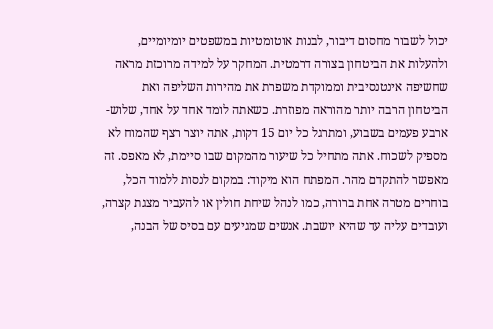יכול לשבור מחסום דיבור, לבנות אוטומטיות במשפטים יומיומיים, ולהעלות את הביטחון בצורה דרמטית. המחקר על למידה מרוכזת מראה שחשיפה אינטנסיבית וממוקדת משפרת את מהירות השליפה ואת הביטחון הרבה יותר מהוראה מפוזרת. כשאתה לומד אחד על אחד, שלוש-ארבע פעמים בשבוע, ומתרגל כל יום 15 דקות, אתה יוצר רצף שהמוח לא מספיק לשכוח. אתה מתחיל כל שיעור מהמקום שבו סיימת, לא מאפס. זה מאפשר להתקדם מהר. המפתח הוא מיקוד: במקום לנסות ללמוד הכל, בוחרים מטרה אחת ברורה, כמו לנהל שיחת חולין או להעביר מצגת קצרה, ועובדים עליה עד שהיא יושבת. אנשים שמגיעים עם בסיס של הבנה,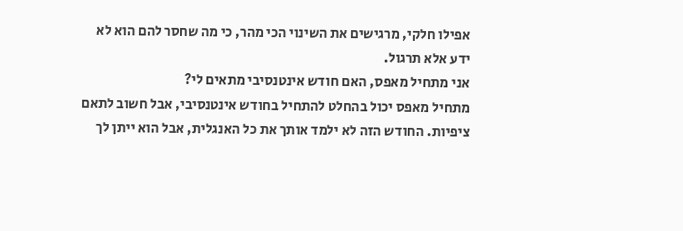אפילו חלקי, מרגישים את השינוי הכי מהר, כי מה שחסר להם הוא לא ידע אלא תרגול.
אני מתחיל מאפס, האם חודש אינטנסיבי מתאים לי?
מתחיל מאפס יכול בהחלט להתחיל בחודש אינטנסיבי, אבל חשוב לתאם ציפיות. החודש הזה לא ילמד אותך את כל האנגלית, אבל הוא ייתן לך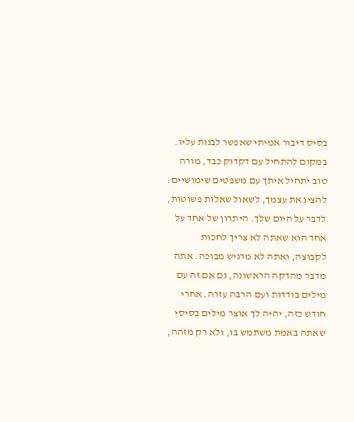בסיס דיבור אמיתי שאפשר לבנות עליו. במקום להתחיל עם דקדוק כבד, מורה טוב יתחיל איתך עם משפטים שימושיים: להציג את עצמך, לשאול שאלות פשוטות, לדבר על היום שלך. היתרון של אחד על אחד הוא שאתה לא צריך לחכות לקבוצה, ואתה לא מרגיש מבוכה. אתה מדבר מהדקה הראשונה, גם אם זה עם מילים בודדות ועם הרבה עזרה. אחרי חודש כזה, יהיה לך אוצר מילים בסיסי שאתה באמת משתמש בו, ולא רק מזהה,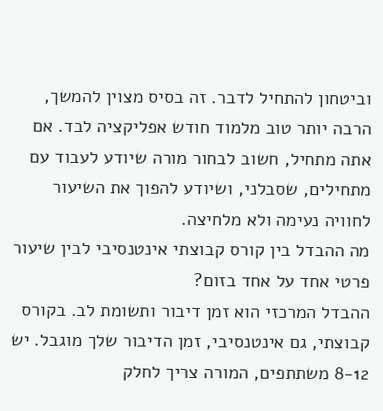וביטחון להתחיל לדבר. זה בסיס מצוין להמשך, הרבה יותר טוב מלמוד חודש אפליקציה לבד. אם אתה מתחיל, חשוב לבחור מורה שיודע לעבוד עם מתחילים, שסבלני, ושיודע להפוך את השיעור לחוויה נעימה ולא מלחיצה.
מה ההבדל בין קורס קבוצתי אינטנסיבי לבין שיעור פרטי אחד על אחד בזום?
ההבדל המרכזי הוא זמן דיבור ותשומת לב. בקורס קבוצתי, גם אינטנסיבי, זמן הדיבור שלך מוגבל. יש 8-12 משתתפים, המורה צריך לחלק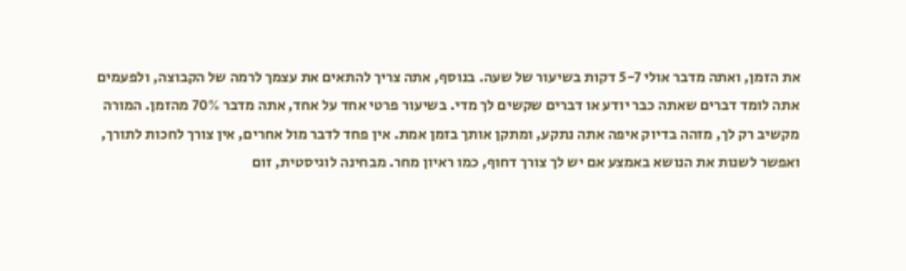את הזמן, ואתה מדבר אולי 5-7 דקות בשיעור של שעה. בנוסף, אתה צריך להתאים את עצמך לרמה של הקבוצה, ולפעמים אתה לומד דברים שאתה כבר יודע או דברים שקשים לך מדי. בשיעור פרטי אחד על אחד, אתה מדבר 70% מהזמן. המורה מקשיב רק לך, מזהה בדיוק איפה אתה נתקע, ומתקן אותך בזמן אמת. אין פחד לדבר מול אחרים, אין צורך לחכות לתורך, ואפשר לשנות את הנושא באמצע אם יש לך צורך דחוף, כמו ראיון מחר. מבחינה לוגיסטית, זום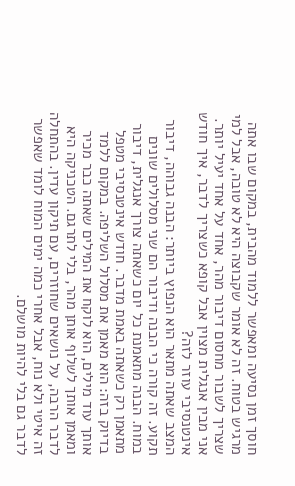חוסך זמן נסיעה ומאפשר ללמוד מהבית, במקום שבו אתה מרגיש בטוח. זה לא אומר שקבוצה היא לא טובה, אבל למי שצריך לשבור מחסום דיבור מהר, אחד על אחד יעיל יותר.
אני מבין אנגלית מצוין אבל קופא כשצריך לדבר, איך חודש אינטנסיבי עוזר לזה?
המצב שאתה מתאר הוא הנפוץ ביותר: הבנה גבוהה, דיבור תקוע. זה קורה כי הבנה ודיבור הם שני מסלולים שונים במוח. הבנה מתאמנת כל יום כשאתה צורך אנגלית, דיבור מתאמן רק כשאתה באמת מדבר. חודש אינטנסיבי מטפל בדיוק בזה: הוא מאמן את מסלול השליפה. במקום ללמד אותך עוד מילים, הוא לוקח את המילים שאתה כבר מכיר ומאמן אותך לשלוף אותן מהר, בלי לתרגם. הטכניקה היא לדבר הרבה, על נושאים שחוזרים, עם תיקון עדין. בהתחלה זה איטי ולא נוח, אבל אחרי כמה ימים המוח לומד שאפשר לדבר גם בלי להיות מושלם.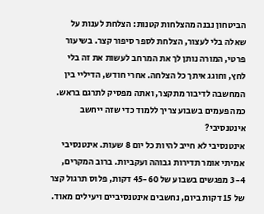הביטחון נבנה מהצלחות קטנות: הצלחת לענות על שאלה בלי לעצור, הצלחת לספר סיפור קצר. בשיעור פרטי, המורה נותן לך את המרחב לעשות את זה בלי לחץ, וחוגג איתך כל הצלחה. אחרי חודש, הדיליי בין המחשבה לדיבור מתקצר, ואתה מפסיק לתרגם בראש.
כמה פעמים בשבוע צריך ללמוד כדי שזה ייחשב אינטנסיבי?
אינטנסיבי לא חייב להיות כל יום 8 שעות. אינטנסיבי אמיתי אומר תדירות גבוהה ועקביות. ברוב המקרים, 3-4 מפגשים בשבוע של 45-60 דקות, פלוס תרגול קצר של 15 דקות ביום, נחשבים אינטנסיביים ויעילים מאוד.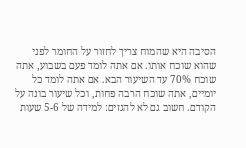הסיבה היא שהמוח צריך לחזור על החומר לפני שהוא שוכח אותו. אם אתה לומד פעם בשבוע, אתה שוכח 70% עד השיעור הבא. אם אתה לומד כל יומיים, אתה שוכח הרבה פחות, וכל שיעור בונה על הקודם. חשוב גם לא להגזים: למידה של 5-6 שעות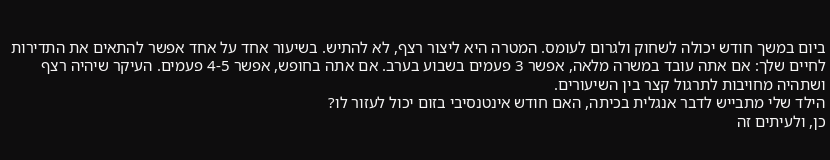ביום במשך חודש יכולה לשחוק ולגרום לעומס. המטרה היא ליצור רצף, לא להתיש. בשיעור אחד על אחד אפשר להתאים את התדירות לחיים שלך: אם אתה עובד במשרה מלאה, אפשר 3 פעמים בשבוע בערב. אם אתה בחופש, אפשר 4-5 פעמים. העיקר שיהיה רצף ושתהיה מחויבות לתרגול קצר בין השיעורים.
הילד שלי מתבייש לדבר אנגלית בכיתה, האם חודש אינטנסיבי בזום יכול לעזור לו?
כן, ולעיתים זה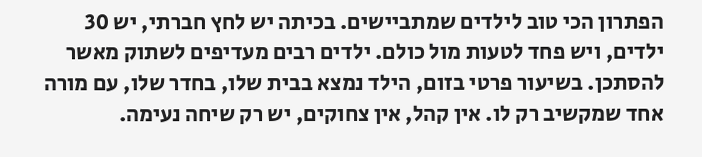הפתרון הכי טוב לילדים שמתביישים. בכיתה יש לחץ חברתי, יש 30 ילדים, ויש פחד לטעות מול כולם. ילדים רבים מעדיפים לשתוק מאשר להסתכן. בשיעור פרטי בזום, הילד נמצא בבית שלו, בחדר שלו, עם מורה אחד שמקשיב רק לו. אין קהל, אין צחוקים, יש רק שיחה נעימה.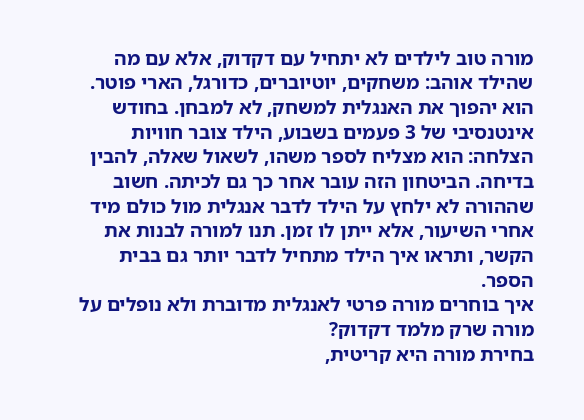מורה טוב לילדים לא יתחיל עם דקדוק, אלא עם מה שהילד אוהב: משחקים, יוטיוברים, כדורגל, הארי פוטר. הוא יהפוך את האנגלית למשחק, לא למבחן. בחודש אינטנסיבי של 3 פעמים בשבוע, הילד צובר חוויות הצלחה: הוא מצליח לספר משהו, לשאול שאלה, להבין בדיחה. הביטחון הזה עובר אחר כך גם לכיתה. חשוב שההורה לא ילחץ על הילד לדבר אנגלית מול כולם מיד אחרי השיעור, אלא ייתן לו זמן. תנו למורה לבנות את הקשר, ותראו איך הילד מתחיל לדבר יותר גם בבית הספר.
איך בוחרים מורה פרטי לאנגלית מדוברת ולא נופלים על מורה שרק מלמד דקדוק?
בחירת מורה היא קריטית,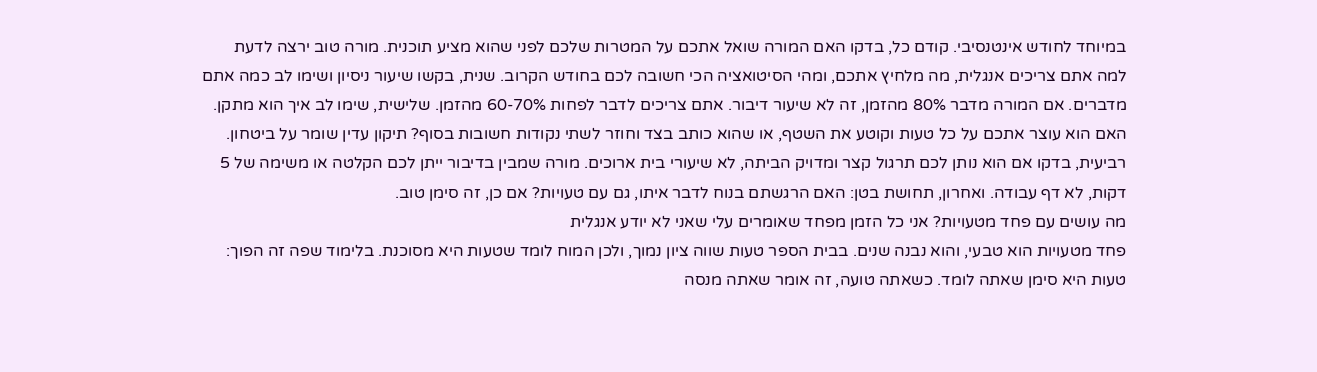במיוחד לחודש אינטנסיבי. קודם כל, בדקו האם המורה שואל אתכם על המטרות שלכם לפני שהוא מציע תוכנית. מורה טוב ירצה לדעת למה אתם צריכים אנגלית, מה מלחיץ אתכם, ומהי הסיטואציה הכי חשובה לכם בחודש הקרוב. שנית, בקשו שיעור ניסיון ושימו לב כמה אתם מדברים. אם המורה מדבר 80% מהזמן, זה לא שיעור דיבור. אתם צריכים לדבר לפחות 60-70% מהזמן. שלישית, שימו לב איך הוא מתקן. האם הוא עוצר אתכם על כל טעות וקוטע את השטף, או שהוא כותב בצד וחוזר לשתי נקודות חשובות בסוף? תיקון עדין שומר על ביטחון. רביעית, בדקו אם הוא נותן לכם תרגול קצר ומדויק הביתה, לא שיעורי בית ארוכים. מורה שמבין בדיבור ייתן לכם הקלטה או משימה של 5 דקות, לא דף עבודה. ואחרון, תחושת בטן: האם הרגשתם בנוח לדבר איתו, גם עם טעויות? אם כן, זה סימן טוב.
מה עושים עם פחד מטעויות? אני כל הזמן מפחד שאומרים עלי שאני לא יודע אנגלית
פחד מטעויות הוא טבעי, והוא נבנה שנים. בבית הספר טעות שווה ציון נמוך, ולכן המוח לומד שטעות היא מסוכנת. בלימוד שפה זה הפוך: טעות היא סימן שאתה לומד. כשאתה טועה, זה אומר שאתה מנסה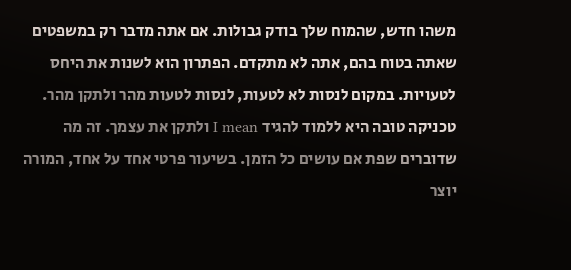משהו חדש, שהמוח שלך בודק גבולות. אם אתה מדבר רק במשפטים שאתה בטוח בהם, אתה לא מתקדם. הפתרון הוא לשנות את היחס לטעויות. במקום לנסות לא לטעות, לנסות לטעות מהר ולתקן מהר. טכניקה טובה היא ללמוד להגיד I mean ולתקן את עצמך. זה מה שדוברים שפת אם עושים כל הזמן. בשיעור פרטי אחד על אחד, המורה יוצר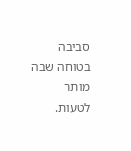סביבה בטוחה שבה מותר לטעות.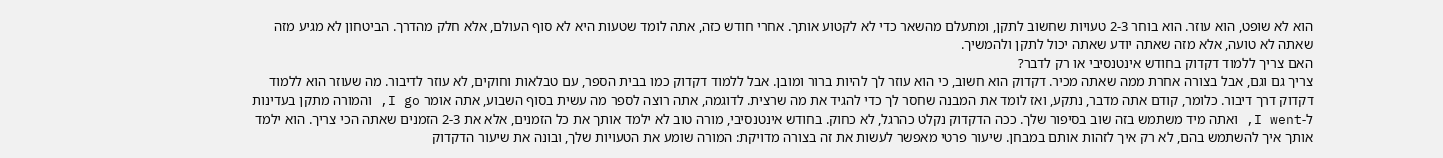הוא לא שופט, הוא עוזר. הוא בוחר 2-3 טעויות שחשוב לתקן, ומתעלם מהשאר כדי לא לקטוע אותך. אחרי חודש כזה, אתה לומד שטעות היא לא סוף העולם, אלא חלק מהדרך. הביטחון לא מגיע מזה שאתה לא טועה, אלא מזה שאתה יודע שאתה יכול לתקן ולהמשיך.
האם צריך ללמוד דקדוק בחודש אינטנסיבי או רק לדבר?
צריך גם וגם, אבל בצורה אחרת ממה שאתה מכיר. דקדוק הוא חשוב, כי הוא עוזר לך להיות ברור ומובן. אבל ללמוד דקדוק כמו בבית הספר, עם טבלאות וחוקים, לא עוזר לדיבור. מה שעוזר הוא ללמוד דקדוק דרך דיבור. כלומר, קודם אתה מדבר, נתקע, ואז לומד את המבנה שחסר לך כדי להגיד את מה שרצית. לדוגמה, אתה רוצה לספר מה עשית בסוף השבוע, אתה אומר I go, והמורה מתקן בעדינות ל-I went, ואתה מיד משתמש בזה שוב בסיפור שלך. ככה הדקדוק נקלט כהרגל, לא כחוק. בחודש אינטנסיבי, מורה טוב לא ילמד אותך את כל הזמנים, אלא את 2-3 הזמנים שאתה הכי צריך. הוא ילמד אותך איך להשתמש בהם, לא רק איך לזהות אותם במבחן. שיעור פרטי מאפשר לעשות את זה בצורה מדויקת: המורה שומע את הטעויות שלך, ובונה את שיעור הדקדוק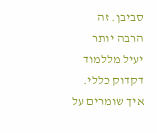סביבן. זה הרבה יותר יעיל מללמוד דקדוק כללי.
איך שומרים על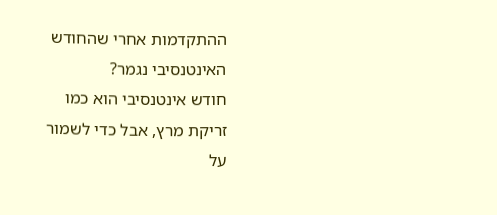ההתקדמות אחרי שהחודש האינטנסיבי נגמר?
חודש אינטנסיבי הוא כמו זריקת מרץ, אבל כדי לשמור על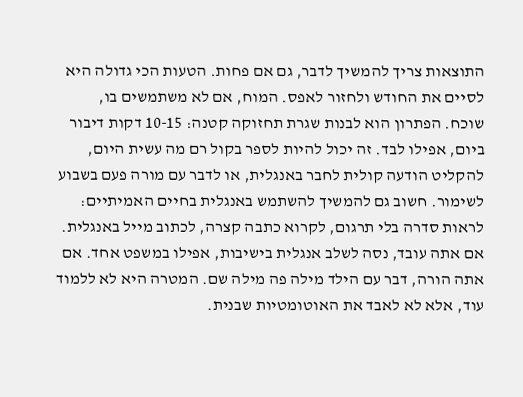התוצאות צריך להמשיך לדבר, גם אם פחות. הטעות הכי גדולה היא לסיים את החודש ולחזור לאפס. המוח, אם לא משתמשים בו, שוכח. הפתרון הוא לבנות שגרת תחזוקה קטנה: 10-15 דקות דיבור ביום, אפילו לבד. זה יכול להיות לספר בקול רם מה עשית היום, להקליט הודעה קולית לחבר באנגלית, או לדבר עם מורה פעם בשבוע לשימור. חשוב גם להמשיך להשתמש באנגלית בחיים האמיתיים: לראות סדרה בלי תרגום, לקרוא כתבה קצרה, לכתוב מייל באנגלית. אם אתה עובד, נסה לשלב אנגלית בישיבות, אפילו במשפט אחד. אם אתה הורה, דבר עם הילד מילה פה מילה שם. המטרה היא לא ללמוד עוד, אלא לא לאבד את האוטומטיות שבנית.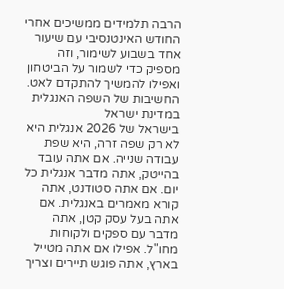הרבה תלמידים ממשיכים אחרי החודש האינטנסיבי עם שיעור אחד בשבוע לשימור, וזה מספיק כדי לשמור על הביטחון ואפילו להמשיך להתקדם לאט.
החשיבות של השפה האנגלית במדינת ישראל
בישראל של 2026 אנגלית היא לא רק שפה זרה, היא שפת עבודה שנייה. אם אתה עובד בהייטק, אתה מדבר אנגלית כל יום. אם אתה סטודנט, אתה קורא מאמרים באנגלית. אם אתה בעל עסק קטן, אתה מדבר עם ספקים ולקוחות מחו"ל. אפילו אם אתה מטייל בארץ, אתה פוגש תיירים וצריך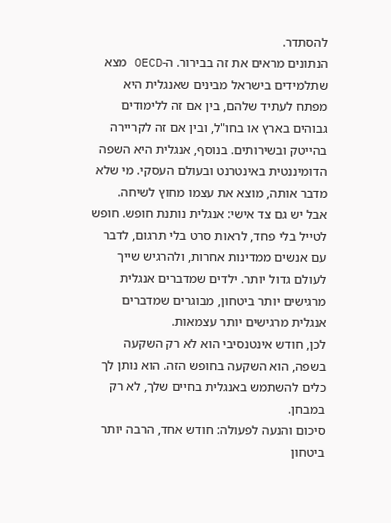להסתדר.
הנתונים מראים את זה בבירור. ה-OECD מצא שתלמידים בישראל מבינים שאנגלית היא מפתח לעתיד שלהם, בין אם זה ללימודים גבוהים בארץ או בחו"ל, ובין אם זה לקריירה בהייטק ובשירותים. בנוסף, אנגלית היא השפה הדומיננטית באינטרנט ובעולם העסקי. מי שלא מדבר אותה, מוצא את עצמו מחוץ לשיחה.
אבל יש גם צד אישי: אנגלית נותנת חופש. חופש לטייל בלי פחד, לראות סרט בלי תרגום, לדבר עם אנשים ממדינות אחרות, ולהרגיש שייך לעולם גדול יותר. ילדים שמדברים אנגלית מרגישים יותר ביטחון, מבוגרים שמדברים אנגלית מרגישים יותר עצמאות.
לכן, חודש אינטנסיבי הוא לא רק השקעה בשפה, הוא השקעה בחופש הזה. הוא נותן לך כלים להשתמש באנגלית בחיים שלך, לא רק במבחן.
סיכום והנעה לפעולה: חודש אחד, הרבה יותר ביטחון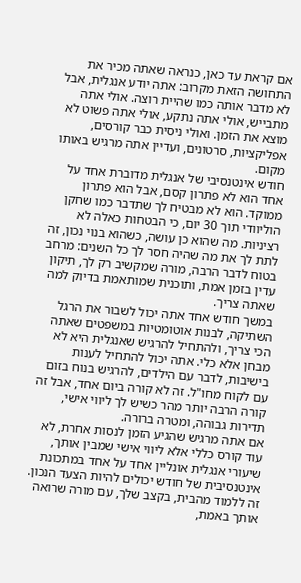אם קראת עד כאן, כנראה שאתה מכיר את התחושה הזאת מקרוב: אתה יודע אנגלית, אבל לא מדבר אותה כמו שהיית רוצה. אולי אתה מתבייש, אולי אתה נתקע, אולי אתה פשוט לא מוצא את הזמן. ואולי ניסית כבר קורסים, אפליקציות, סרטונים, ועדיין אתה מרגיש באותו מקום.
חודש אינטנסיבי של אנגלית מדוברת אחד על אחד הוא לא פתרון קסם, אבל הוא פתרון ממוקד. הוא לא מבטיח לך שתדבר כמו שחקן הוליוודי תוך 30 יום, כי הבטחות כאלה לא רציניות. מה שהוא כן עושה, כשהוא בנוי נכון, זה לתת לך את מה שהיה חסר לך כל השנים: מרחב בטוח לדבר הרבה, מורה שמקשיב רק לך, תיקון עדין בזמן אמת, ותוכנית שמותאמת בדיוק למה שאתה צריך.
במשך חודש אחד אתה יכול לשבור את הרגל השתיקה, לבנות אוטומטיות במשפטים שאתה הכי צריך, ולהתחיל להרגיש שאנגלית היא לא מבחן אלא כלי. אתה יכול להתחיל לענות בישיבות, לדבר עם הילדים, להרגיש בנוח בזום עם לקוח מחו"ל. זה לא קורה ביום אחד, אבל זה קורה הרבה יותר מהר כשיש לך ליווי אישי, תדירות גבוהה, ומטרה ברורה.
אם אתה מרגיש שהגיע הזמן לנסות אחרת, לא עוד קורס כללי אלא ליווי אישי שמבין אותך, שיעורי אנגלית אונליין אחד על אחד במתכונת אינטנסיבית של חודש יכולים להיות הצעד הנכון. זה ללמוד מהבית, בקצב שלך, עם מורה שרואה אותך באמת,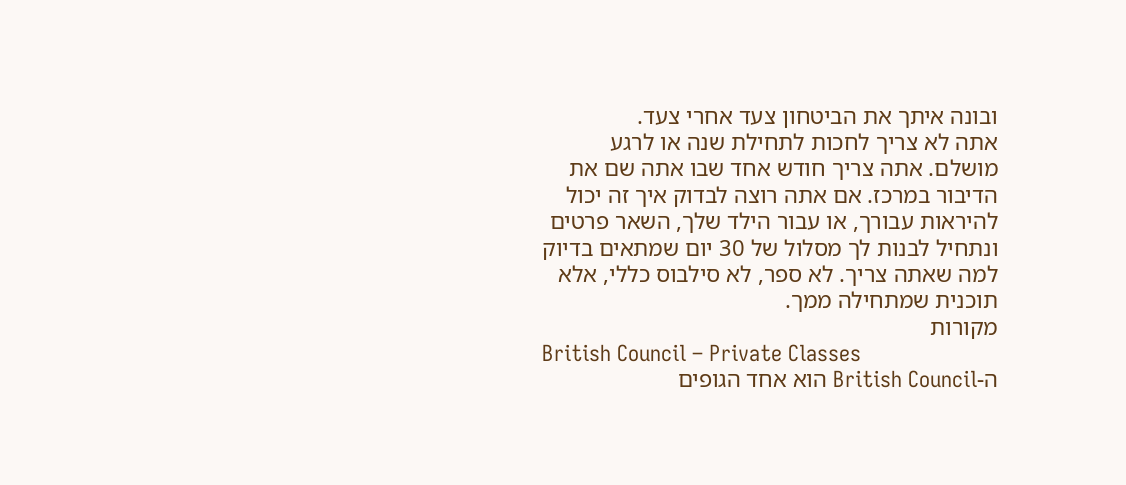ובונה איתך את הביטחון צעד אחרי צעד.
אתה לא צריך לחכות לתחילת שנה או לרגע מושלם. אתה צריך חודש אחד שבו אתה שם את הדיבור במרכז. אם אתה רוצה לבדוק איך זה יכול להיראות עבורך, או עבור הילד שלך, השאר פרטים ונתחיל לבנות לך מסלול של 30 יום שמתאים בדיוק למה שאתה צריך. לא ספר, לא סילבוס כללי, אלא תוכנית שמתחילה ממך.
מקורות
British Council – Private Classes
ה-British Council הוא אחד הגופים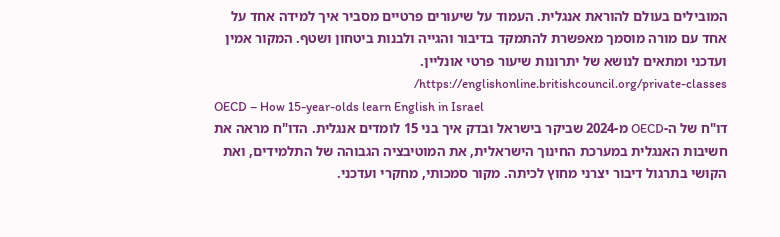המובילים בעולם להוראת אנגלית. העמוד על שיעורים פרטיים מסביר איך למידה אחד על אחד עם מורה מוסמך מאפשרת להתמקד בדיבור והגייה ולבנות ביטחון ושטף. המקור אמין ועדכני ומתאים לנושא של יתרונות שיעור פרטי אונליין. https://englishonline.britishcouncil.org/private-classes/
OECD – How 15-year-olds learn English in Israel
דו"ח של ה-OECD מ-2024 שביקר בישראל ובדק איך בני 15 לומדים אנגלית. הדו"ח מראה את חשיבות האנגלית במערכת החינוך הישראלית, את המוטיבציה הגבוהה של התלמידים, ואת הקושי בתרגול דיבור יצרני מחוץ לכיתה. מקור סמכותי, מחקרי ועדכני.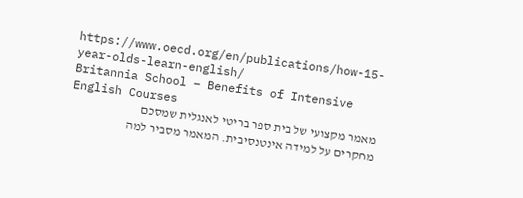https://www.oecd.org/en/publications/how-15-year-olds-learn-english/
Britannia School – Benefits of Intensive English Courses
מאמר מקצועי של בית ספר בריטי לאנגלית שמסכם מחקרים על למידה אינטנסיבית. המאמר מסביר למה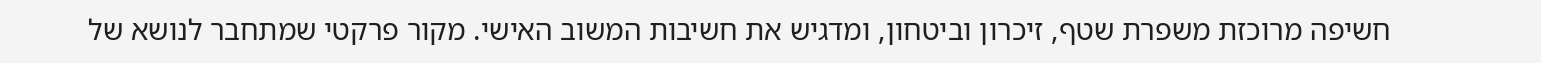חשיפה מרוכזת משפרת שטף, זיכרון וביטחון, ומדגיש את חשיבות המשוב האישי. מקור פרקטי שמתחבר לנושא של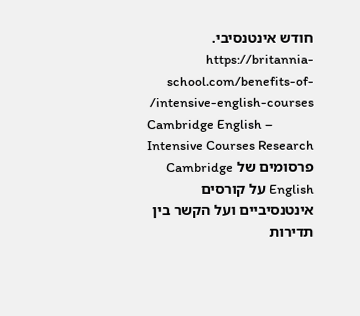חודש אינטנסיבי. https://britannia-school.com/benefits-of-intensive-english-courses/
Cambridge English – Intensive Courses Research
פרסומים של Cambridge English על קורסים אינטנסיביים ועל הקשר בין תדירות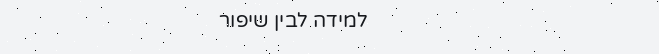למידה לבין שיפור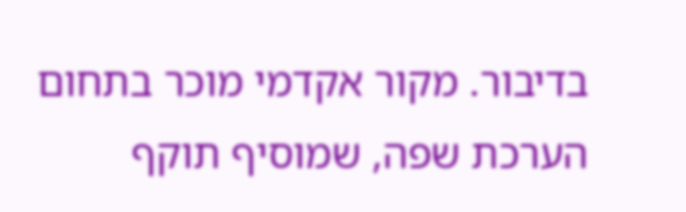בדיבור. מקור אקדמי מוכר בתחום הערכת שפה, שמוסיף תוקף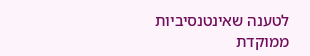לטענה שאינטנסיביות ממוקדת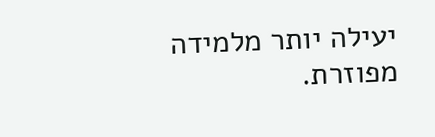יעילה יותר מלמידה מפוזרת.